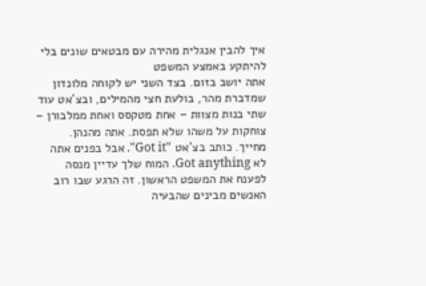איך להבין אנגלית מהירה עם מבטאים שונים בלי להיתקע באמצע המשפט
אתה יושב בזום. בצד השני יש לקוחה מלונדון שמדברת מהר, בולעת חצי מהמילים, ובצ'אט עוד שתי בנות מצוות – אחת מטקסס ואחת ממלבורן – צוחקות על משהו שלא תפסת. אתה מהנהן. מחייך. כותב בצ'אט "Got it". אבל בפנים אתה לא Got anything. המוח שלך עדיין מנסה לפענח את המשפט הראשון. זה הרגע שבו רוב האנשים מבינים שהבעיה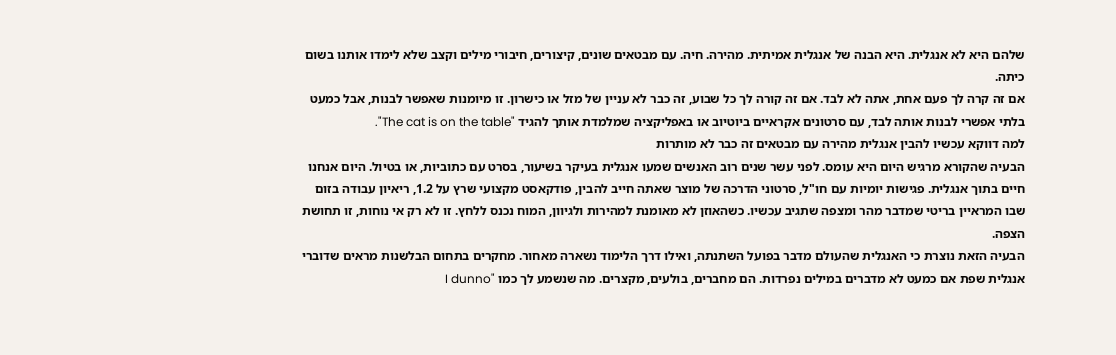שלהם היא לא אנגלית. היא הבנה של אנגלית אמיתית. מהירה. חיה. עם מבטאים שונים, קיצורים, חיבורי מילים וקצב שלא לימדו אותנו בשום כיתה.
אם זה קרה לך פעם אחת, אתה לא לבד. אם זה קורה לך כל שבוע, זה כבר לא עניין של מזל או כישרון. זו מיומנות שאפשר לבנות, אבל כמעט בלתי אפשרי לבנות אותה לבד, עם סרטונים אקראיים ביוטיוב או באפליקציה שמלמדת אותך להגיד "The cat is on the table".
למה דווקא עכשיו להבין אנגלית מהירה עם מבטאים זה כבר לא מותרות
הבעיה שהקורא מרגיש היום היא עומס. לפני עשר שנים רוב האנשים שמעו אנגלית בעיקר בשיעור, בסרט עם כתוביות, או בטיול. היום אנחנו חיים בתוך אנגלית. פגישות יומיות עם חו"ל, סרטוני הדרכה של מוצר שאתה חייב להבין, פודקאסט מקצועי שרץ על 1.2, ריאיון עבודה בזום שבו המראיין בריטי שמדבר מהר ומצפה שתגיב עכשיו. כשהאוזן לא מאומנת למהירות ולגיוון, המוח נכנס ללחץ. זו לא רק אי נוחות, זו תחושת הצפה.
הבעיה הזאת נוצרת כי האנגלית שהעולם מדבר בפועל השתנתה, ואילו דרך הלימוד נשארה מאחור. מחקרים בתחום הבלשנות מראים שדוברי אנגלית שפת אם כמעט לא מדברים במילים נפרדות. הם מחברים, בולעים, מקצרים. מה שנשמע לך כמו "I dunno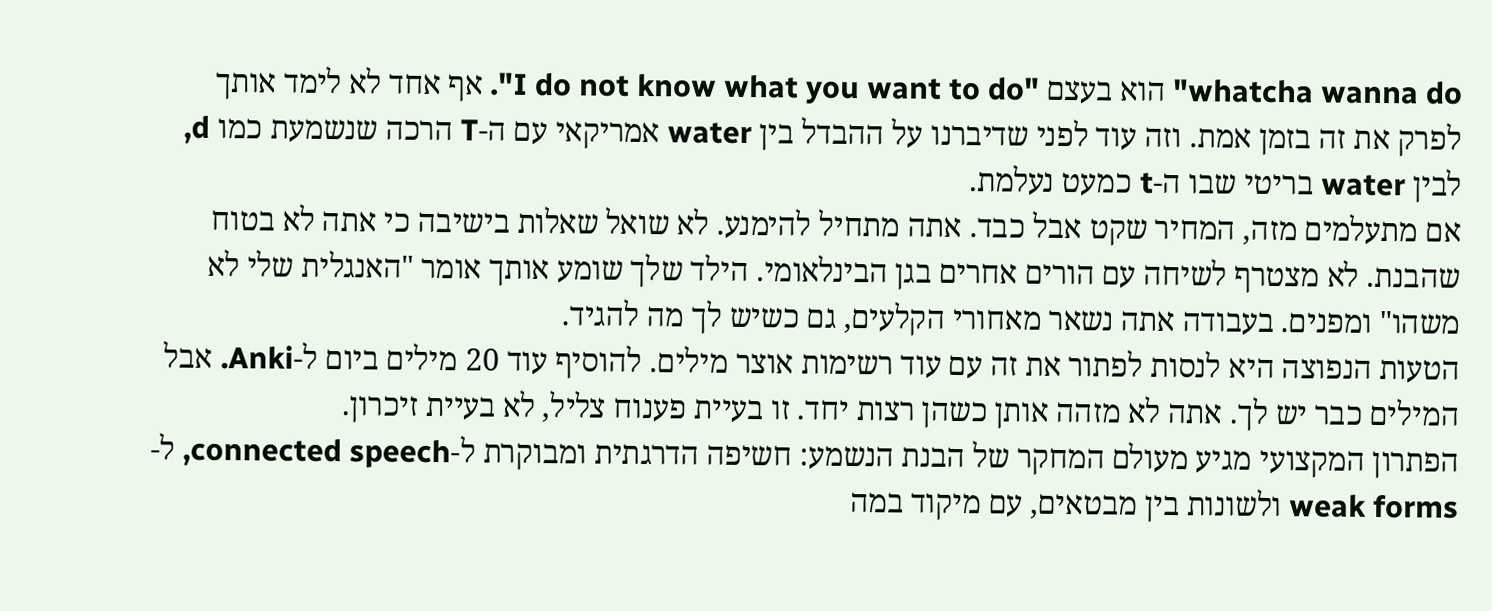whatcha wanna do" הוא בעצם "I do not know what you want to do". אף אחד לא לימד אותך לפרק את זה בזמן אמת. וזה עוד לפני שדיברנו על ההבדל בין water אמריקאי עם ה-T הרכה שנשמעת כמו d, לבין water בריטי שבו ה-t כמעט נעלמת.
אם מתעלמים מזה, המחיר שקט אבל כבד. אתה מתחיל להימנע. לא שואל שאלות בישיבה כי אתה לא בטוח שהבנת. לא מצטרף לשיחה עם הורים אחרים בגן הבינלאומי. הילד שלך שומע אותך אומר "האנגלית שלי לא משהו" ומפנים. בעבודה אתה נשאר מאחורי הקלעים, גם כשיש לך מה להגיד.
הטעות הנפוצה היא לנסות לפתור את זה עם עוד רשימות אוצר מילים. להוסיף עוד 20 מילים ביום ל-Anki. אבל המילים כבר יש לך. אתה לא מזהה אותן כשהן רצות יחד. זו בעיית פענוח צליל, לא בעיית זיכרון.
הפתרון המקצועי מגיע מעולם המחקר של הבנת הנשמע: חשיפה הדרגתית ומבוקרת ל-connected speech, ל-weak forms ולשונות בין מבטאים, עם מיקוד במה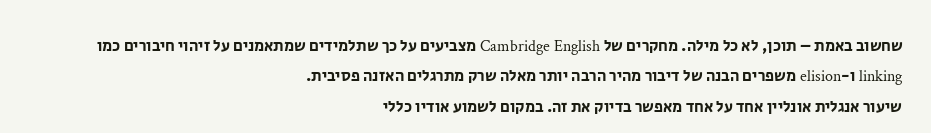שחשוב באמת – תוכן, לא כל מילה. מחקרים של Cambridge English מצביעים על כך שתלמידים שמתאמנים על זיהוי חיבורים כמו linking ו-elision משפרים הבנה של דיבור מהיר הרבה יותר מאלה שרק מתרגלים האזנה פסיבית.
שיעור אנגלית אונליין אחד על אחד מאפשר בדיוק את זה. במקום לשמוע אודיו כללי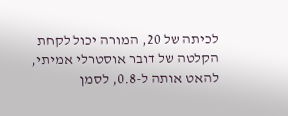לכיתה של 20, המורה יכול לקחת הקלטה של דובר אוסטרלי אמיתי, להאט אותה ל-0.8, לסמן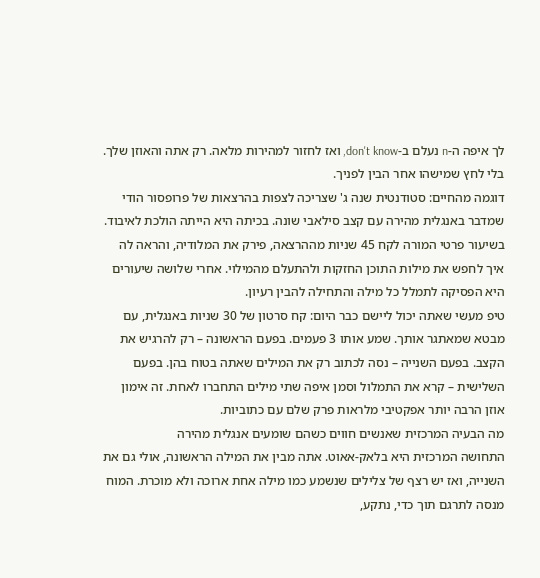לך איפה ה-n נעלם ב-don't know, ואז לחזור למהירות מלאה. רק אתה והאוזן שלך. בלי לחץ שמישהו אחר הבין לפניך.
דוגמה מהחיים: סטודנטית שנה ג' שצריכה לצפות בהרצאות של פרופסור הודי שמדבר באנגלית מהירה עם קצב סילאבי שונה. בכיתה היא הייתה הולכת לאיבוד. בשיעור פרטי המורה לקח 45 שניות מההרצאה, פירק את המלודיה, והראה לה איך לחפש את מילות התוכן החזקות ולהתעלם מהמילוי. אחרי שלושה שיעורים היא הפסיקה לתמלל כל מילה והתחילה להבין רעיון.
טיפ מעשי שאתה יכול ליישם כבר היום: קח סרטון של 30 שניות באנגלית, עם מבטא שמאתגר אותך. שמע אותו 3 פעמים. בפעם הראשונה – רק להרגיש את הקצב. בפעם השנייה – נסה לכתוב רק את המילים שאתה בטוח בהן. בפעם השלישית – קרא את התמלול וסמן איפה שתי מילים התחברו לאחת. זה אימון אוזן הרבה יותר אפקטיבי מלראות פרק שלם עם כתוביות.
מה הבעיה המרכזית שאנשים חווים כשהם שומעים אנגלית מהירה
התחושה המרכזית היא בלאק-אאוט. אתה מבין את המילה הראשונה, אולי גם את השנייה, ואז יש רצף של צלילים שנשמע כמו מילה אחת ארוכה ולא מוכרת. המוח מנסה לתרגם תוך כדי, נתקע,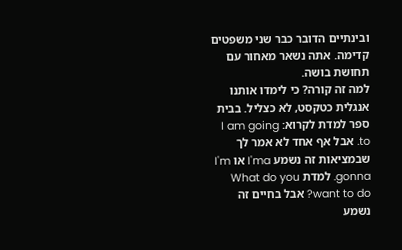ובינתיים הדובר כבר שני משפטים קדימה. אתה נשאר מאחור עם תחושת בושה.
למה זה קורה? כי לימדו אותנו אנגלית כטקסט, לא כצליל. בבית ספר למדת לקרוא: I am going to. אבל אף אחד לא אמר לך שבמציאות זה נשמע I'ma או I'm gonna. למדת What do you want to do? אבל בחיים זה נשמע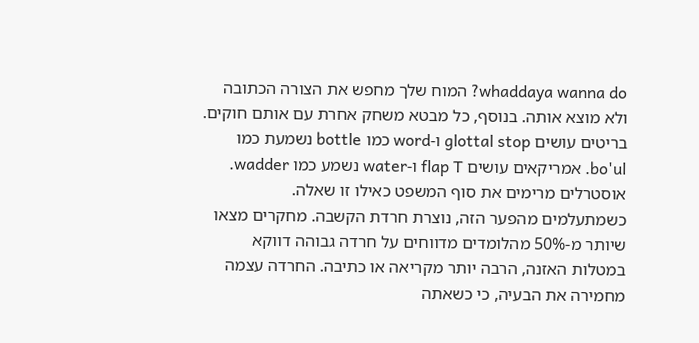whaddaya wanna do? המוח שלך מחפש את הצורה הכתובה ולא מוצא אותה. בנוסף, כל מבטא משחק אחרת עם אותם חוקים. בריטים עושים glottal stop ו-word כמו bottle נשמעת כמו bo'ul. אמריקאים עושים flap T ו-water נשמע כמו wadder. אוסטרלים מרימים את סוף המשפט כאילו זו שאלה.
כשמתעלמים מהפער הזה, נוצרת חרדת הקשבה. מחקרים מצאו שיותר מ-50% מהלומדים מדווחים על חרדה גבוהה דווקא במטלות האזנה, הרבה יותר מקריאה או כתיבה. החרדה עצמה מחמירה את הבעיה, כי כשאתה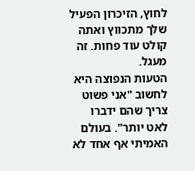לחוץ, הזיכרון הפעיל שלך מתכווץ ואתה קולט עוד פחות. זה מעגל.
הטעות הנפוצה היא לחשוב "אני פשוט צריך שהם ידברו לאט יותר". בעולם האמיתי אף אחד לא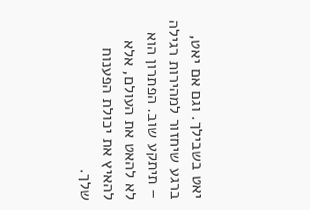יאט בשבילך. וגם אם יאט, ברגע שיחזור למהירות רגילה – תיתקע שוב. הפתרון הוא לא להאט את העולם, אלא להאיץ את יכולת הפענוח שלך.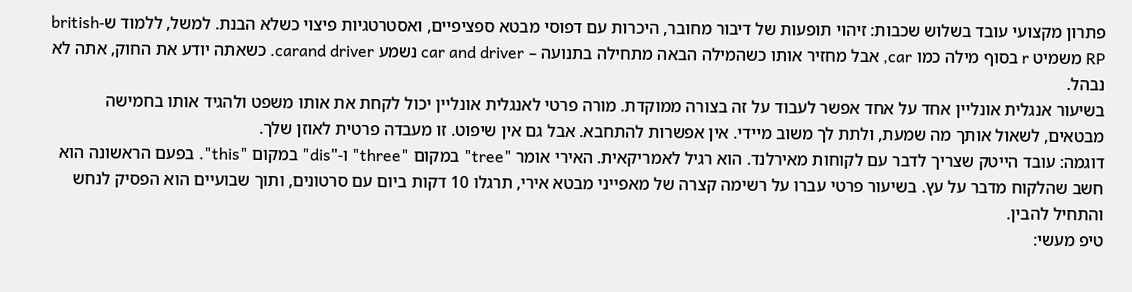פתרון מקצועי עובד בשלוש שכבות: זיהוי תופעות של דיבור מחובר, היכרות עם דפוסי מבטא ספציפיים, ואסטרטגיות פיצוי כשלא הבנת. למשל, ללמוד ש-british RP משמיט r בסוף מילה כמו car, אבל מחזיר אותו כשהמילה הבאה מתחילה בתנועה – car and driver נשמע carand driver. כשאתה יודע את החוק, אתה לא נבהל.
בשיעור אנגלית אונליין אחד על אחד אפשר לעבוד על זה בצורה ממוקדת. מורה פרטי לאנגלית אונליין יכול לקחת את אותו משפט ולהגיד אותו בחמישה מבטאים, לשאול אותך מה שמעת, ולתת לך משוב מיידי. אין אפשרות להתחבא. אבל גם אין שיפוט. זו מעבדה פרטית לאוזן שלך.
דוגמה: עובד הייטק שצריך לדבר עם לקוחות מאירלנד. הוא רגיל לאמריקאית. האירי אומר "tree" במקום "three" ו-"dis" במקום "this". בפעם הראשונה הוא חשב שהלקוח מדבר על עץ. בשיעור פרטי עברו על רשימה קצרה של מאפייני מבטא אירי, תרגלו 10 דקות ביום עם סרטונים, ותוך שבועיים הוא הפסיק לנחש והתחיל להבין.
טיפ מעשי: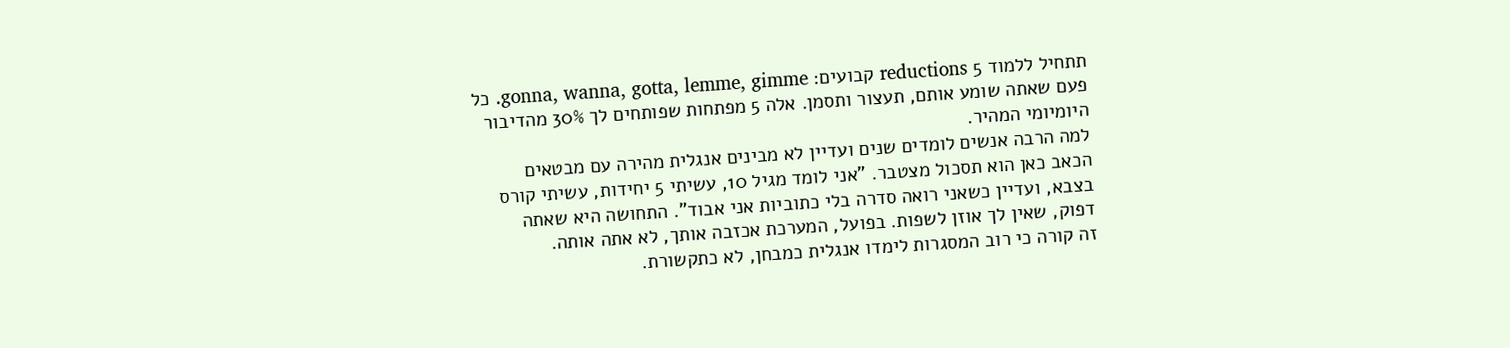תתחיל ללמוד 5 reductions קבועים: gonna, wanna, gotta, lemme, gimme. כל פעם שאתה שומע אותם, תעצור ותסמן. אלה 5 מפתחות שפותחים לך 30% מהדיבור היומיומי המהיר.
למה הרבה אנשים לומדים שנים ועדיין לא מבינים אנגלית מהירה עם מבטאים
הכאב כאן הוא תסכול מצטבר. "אני לומד מגיל 10, עשיתי 5 יחידות, עשיתי קורס בצבא, ועדיין כשאני רואה סדרה בלי כתוביות אני אבוד". התחושה היא שאתה דפוק, שאין לך אוזן לשפות. בפועל, המערכת אכזבה אותך, לא אתה אותה.
זה קורה כי רוב המסגרות לימדו אנגלית כמבחן, לא כתקשורת.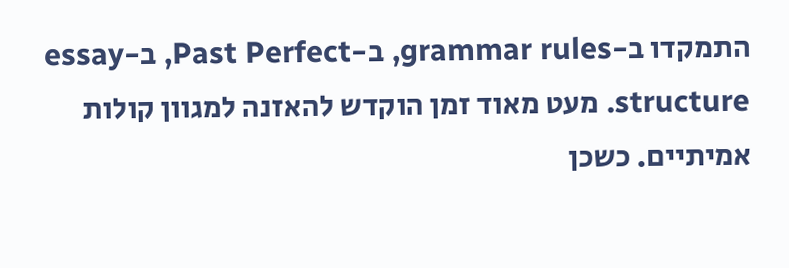התמקדו ב-grammar rules, ב-Past Perfect, ב-essay structure. מעט מאוד זמן הוקדש להאזנה למגוון קולות אמיתיים. כשכן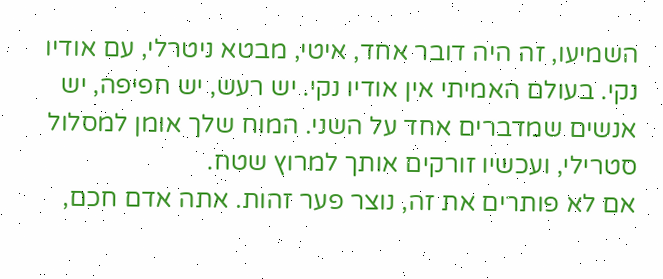השמיעו, זה היה דובר אחד, איטי, מבטא ניטרלי, עם אודיו נקי. בעולם האמיתי אין אודיו נקי. יש רעש, יש חפיפה, יש אנשים שמדברים אחד על השני. המוח שלך אומן למסלול סטרילי, ועכשיו זורקים אותך למרוץ שטח.
אם לא פותרים את זה, נוצר פער זהות. אתה אדם חכם,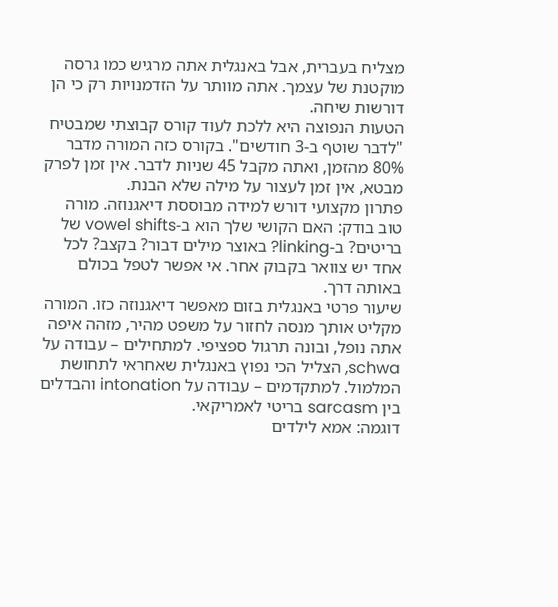מצליח בעברית, אבל באנגלית אתה מרגיש כמו גרסה מוקטנת של עצמך. אתה מוותר על הזדמנויות רק כי הן דורשות שיחה.
הטעות הנפוצה היא ללכת לעוד קורס קבוצתי שמבטיח "לדבר שוטף ב-3 חודשים". בקורס כזה המורה מדבר 80% מהזמן, ואתה מקבל 45 שניות לדבר. אין זמן לפרק מבטא, אין זמן לעצור על מילה שלא הבנת.
פתרון מקצועי דורש למידה מבוססת דיאגנוזה. מורה טוב בודק: האם הקושי שלך הוא ב-vowel shifts של בריטים? ב-linking? באוצר מילים דבור? בקצב? לכל אחד יש צוואר בקבוק אחר. אי אפשר לטפל בכולם באותה דרך.
שיעור פרטי באנגלית בזום מאפשר דיאגנוזה כזו. המורה מקליט אותך מנסה לחזור על משפט מהיר, מזהה איפה אתה נופל, ובונה תרגול ספציפי. למתחילים – עבודה על schwa, הצליל הכי נפוץ באנגלית שאחראי לתחושת המלמול. למתקדמים – עבודה על intonation והבדלים בין sarcasm בריטי לאמריקאי.
דוגמה: אמא לילדים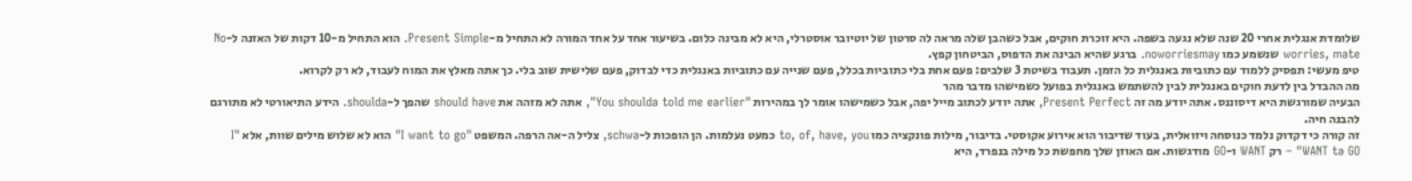שלומדת אנגלית אחרי 20 שנה שלא נגעה בשפה. היא זוכרת חוקים, אבל כשהבן שלה מראה לה סרטון של יוטיובר אוסטרלי, היא לא מבינה כלום. בשיעור אחד על אחד המורה לא התחיל מ-Present Simple. הוא התחיל מ-10 דקות של האזנה ל-No worries, mate שנשמע כמו noworriesmay. ברגע שהיא הבינה את הדפוס, הביטחון קפץ.
טיפ מעשי: תפסיק ללמוד עם כתוביות באנגלית כל הזמן. תעבוד בשיטת 3 שלבים: פעם אחת בלי כתוביות בכלל, פעם שנייה עם כתוביות באנגלית כדי לבדוק, פעם שלישית שוב בלי. כך אתה מאלץ את המוח לעבוד, לא רק לקרוא.
מה ההבדל בין לדעת חוקים באנגלית לבין להשתמש באנגלית בפועל כשמישהו מדבר מהר
הבעיה שמורגשת היא דיסוננס. אתה יודע מה זה Present Perfect, אתה יודע לכתוב מייל יפה, אבל כשמישהו אומר לך במהירות "You shoulda told me earlier", אתה לא מזהה את should have שהפך ל-shoulda. הידע התיאורטי לא מתורגם להבנה חיה.
זה קורה כי דקדוק נלמד כנוסחה ויזואלית, בעוד שדיבור הוא אירוע אקוסטי. בדיבור, מילות פונקציה כמו to, of, have, you כמעט נעלמות. הן הופכות ל-schwa, צליל ה-אה הרפה. המשפט "I want to go" הוא לא שלוש מילים שוות, אלא "I WANT tə GO" – רק WANT ו-GO מודגשות. אם האוזן שלך מחפשת כל מילה בנפרד, היא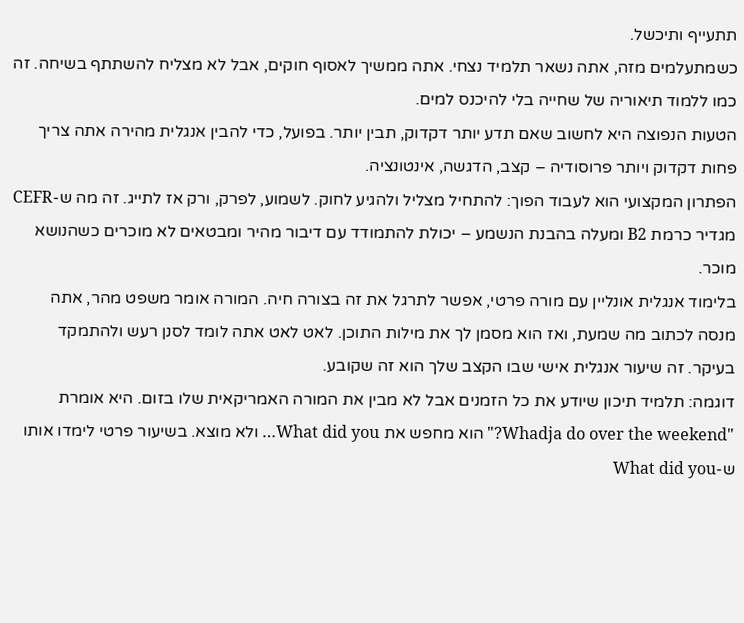תתעייף ותיכשל.
כשמתעלמים מזה, אתה נשאר תלמיד נצחי. אתה ממשיך לאסוף חוקים, אבל לא מצליח להשתתף בשיחה. זה כמו ללמוד תיאוריה של שחייה בלי להיכנס למים.
הטעות הנפוצה היא לחשוב שאם תדע יותר דקדוק, תבין יותר. בפועל, כדי להבין אנגלית מהירה אתה צריך פחות דקדוק ויותר פרוסודיה – קצב, הדגשה, אינטונציה.
הפתרון המקצועי הוא לעבוד הפוך: להתחיל מצליל ולהגיע לחוק. לשמוע, לפרק, ורק אז לתייג. זה מה ש-CEFR מגדיר כרמת B2 ומעלה בהבנת הנשמע – יכולת להתמודד עם דיבור מהיר ומבטאים לא מוכרים כשהנושא מוכר.
בלימוד אנגלית אונליין עם מורה פרטי, אפשר לתרגל את זה בצורה חיה. המורה אומר משפט מהר, אתה מנסה לכתוב מה שמעת, ואז הוא מסמן לך את מילות התוכן. לאט לאט אתה לומד לסנן רעש ולהתמקד בעיקר. זה שיעור אנגלית אישי שבו הקצב שלך הוא זה שקובע.
דוגמה: תלמיד תיכון שיודע את כל הזמנים אבל לא מבין את המורה האמריקאית שלו בזום. היא אומרת "Whadja do over the weekend?" הוא מחפש את What did you… ולא מוצא. בשיעור פרטי לימדו אותו ש-What did you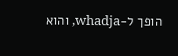הופך ל-whadja, והוא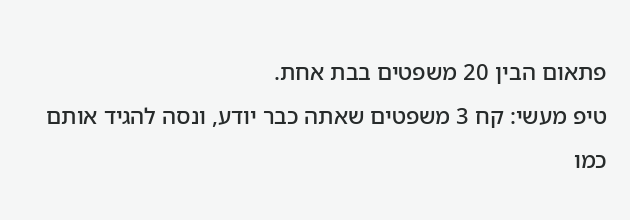פתאום הבין 20 משפטים בבת אחת.
טיפ מעשי: קח 3 משפטים שאתה כבר יודע, ונסה להגיד אותם כמו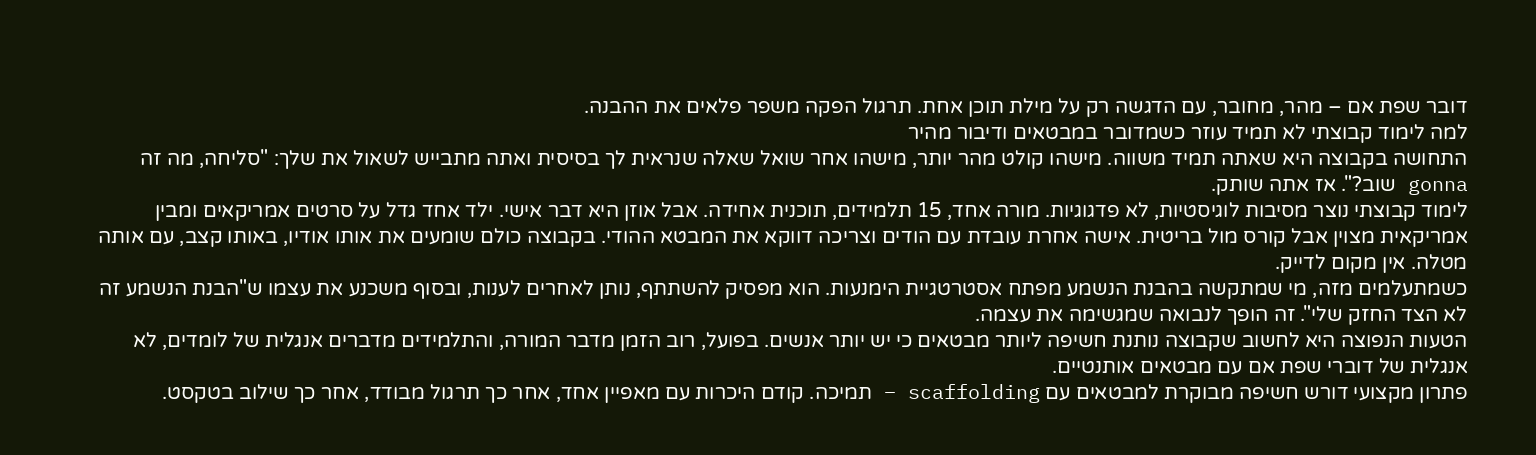דובר שפת אם – מהר, מחובר, עם הדגשה רק על מילת תוכן אחת. תרגול הפקה משפר פלאים את ההבנה.
למה לימוד קבוצתי לא תמיד עוזר כשמדובר במבטאים ודיבור מהיר
התחושה בקבוצה היא שאתה תמיד משווה. מישהו קולט מהר יותר, מישהו אחר שואל שאלה שנראית לך בסיסית ואתה מתבייש לשאול את שלך: "סליחה, מה זה gonna שוב?". אז אתה שותק.
לימוד קבוצתי נוצר מסיבות לוגיסטיות, לא פדגוגיות. מורה אחד, 15 תלמידים, תוכנית אחידה. אבל אוזן היא דבר אישי. ילד אחד גדל על סרטים אמריקאים ומבין אמריקאית מצוין אבל קורס מול בריטית. אישה אחרת עובדת עם הודים וצריכה דווקא את המבטא ההודי. בקבוצה כולם שומעים את אותו אודיו, באותו קצב, עם אותה מטלה. אין מקום לדייק.
כשמתעלמים מזה, מי שמתקשה בהבנת הנשמע מפתח אסטרטגיית הימנעות. הוא מפסיק להשתתף, נותן לאחרים לענות, ובסוף משכנע את עצמו ש"הבנת הנשמע זה לא הצד החזק שלי". זה הופך לנבואה שמגשימה את עצמה.
הטעות הנפוצה היא לחשוב שקבוצה נותנת חשיפה ליותר מבטאים כי יש יותר אנשים. בפועל, רוב הזמן מדבר המורה, והתלמידים מדברים אנגלית של לומדים, לא אנגלית של דוברי שפת אם עם מבטאים אותנטיים.
פתרון מקצועי דורש חשיפה מבוקרת למבטאים עם scaffolding – תמיכה. קודם היכרות עם מאפיין אחד, אחר כך תרגול מבודד, אחר כך שילוב בטקסט.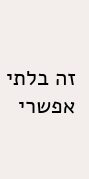זה בלתי אפשרי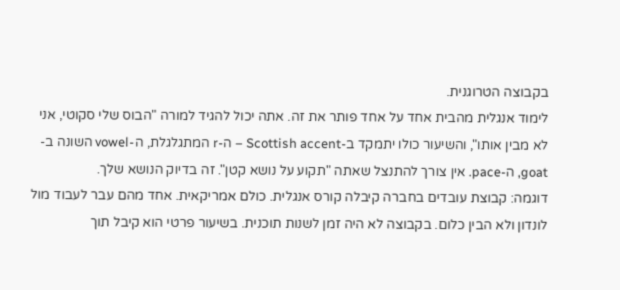בקבוצה הטרוגנית.
לימוד אנגלית מהבית אחד על אחד פותר את זה. אתה יכול להגיד למורה "הבוס שלי סקוטי, אני לא מבין אותו", והשיעור כולו יתמקד ב-Scottish accent – ה-r המתגלגלת, ה-vowel השונה ב-goat, ה-pace. אין צורך להתנצל שאתה "תקוע על נושא קטן". זה בדיוק הנושא שלך.
דוגמה: קבוצת עובדים בחברה קיבלה קורס אנגלית. כולם אמריקאית. אחד מהם עבר לעבוד מול לונדון ולא הבין כלום. בקבוצה לא היה זמן לשנות תוכנית. בשיעור פרטי הוא קיבל תוך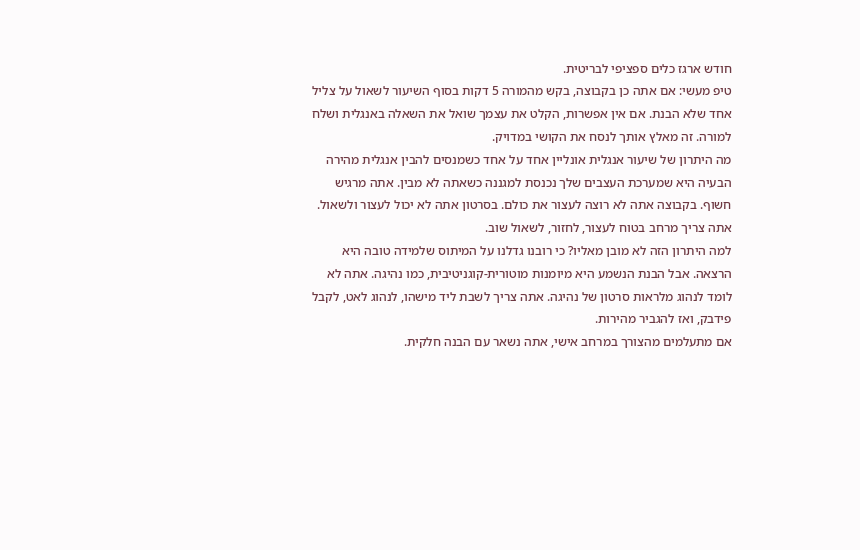חודש ארגז כלים ספציפי לבריטית.
טיפ מעשי: אם אתה כן בקבוצה, בקש מהמורה 5 דקות בסוף השיעור לשאול על צליל אחד שלא הבנת. אם אין אפשרות, הקלט את עצמך שואל את השאלה באנגלית ושלח למורה. זה מאלץ אותך לנסח את הקושי במדויק.
מה היתרון של שיעור אנגלית אונליין אחד על אחד כשמנסים להבין אנגלית מהירה
הבעיה היא שמערכת העצבים שלך נכנסת למגננה כשאתה לא מבין. אתה מרגיש חשוף. בקבוצה אתה לא רוצה לעצור את כולם. בסרטון אתה לא יכול לעצור ולשאול. אתה צריך מרחב בטוח לעצור, לחזור, לשאול שוב.
למה היתרון הזה לא מובן מאליו? כי רובנו גדלנו על המיתוס שלמידה טובה היא הרצאה. אבל הבנת הנשמע היא מיומנות מוטורית-קוגניטיבית, כמו נהיגה. אתה לא לומד לנהוג מלראות סרטון של נהיגה. אתה צריך לשבת ליד מישהו, לנהוג לאט, לקבל פידבק, ואז להגביר מהירות.
אם מתעלמים מהצורך במרחב אישי, אתה נשאר עם הבנה חלקית.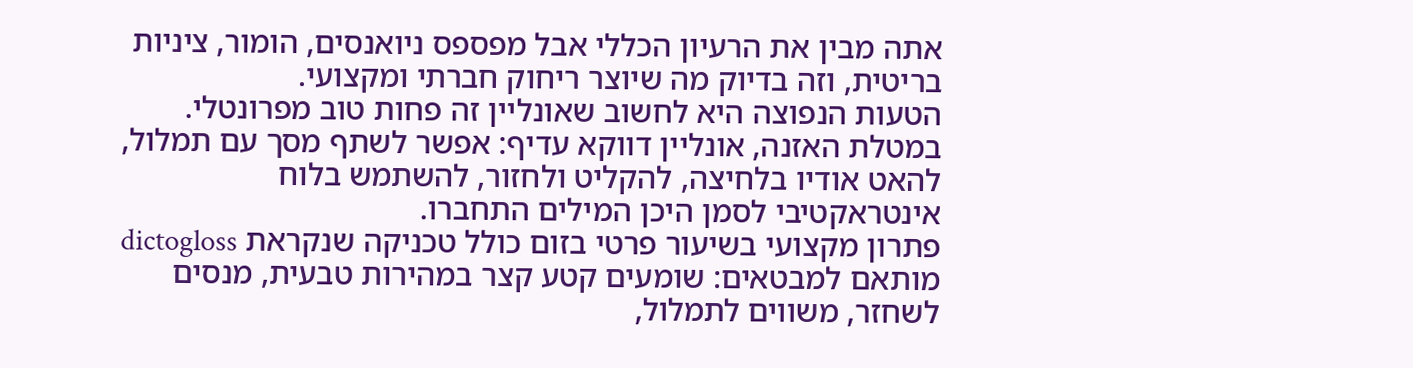אתה מבין את הרעיון הכללי אבל מפספס ניואנסים, הומור, ציניות בריטית, וזה בדיוק מה שיוצר ריחוק חברתי ומקצועי.
הטעות הנפוצה היא לחשוב שאונליין זה פחות טוב מפרונטלי. במטלת האזנה, אונליין דווקא עדיף: אפשר לשתף מסך עם תמלול, להאט אודיו בלחיצה, להקליט ולחזור, להשתמש בלוח אינטראקטיבי לסמן היכן המילים התחברו.
פתרון מקצועי בשיעור פרטי בזום כולל טכניקה שנקראת dictogloss מותאם למבטאים: שומעים קטע קצר במהירות טבעית, מנסים לשחזר, משווים לתמלול,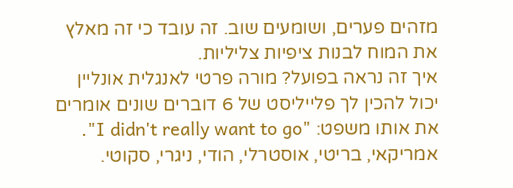מזהים פערים, ושומעים שוב. זה עובד כי זה מאלץ את המוח לבנות ציפיות צליליות.
איך זה נראה בפועל? מורה פרטי לאנגלית אונליין יכול להכין לך פלייליסט של 6 דוברים שונים אומרים את אותו משפט: "I didn't really want to go". אמריקאי, בריטי, אוסטרלי, הודי, ניגרי, סקוטי.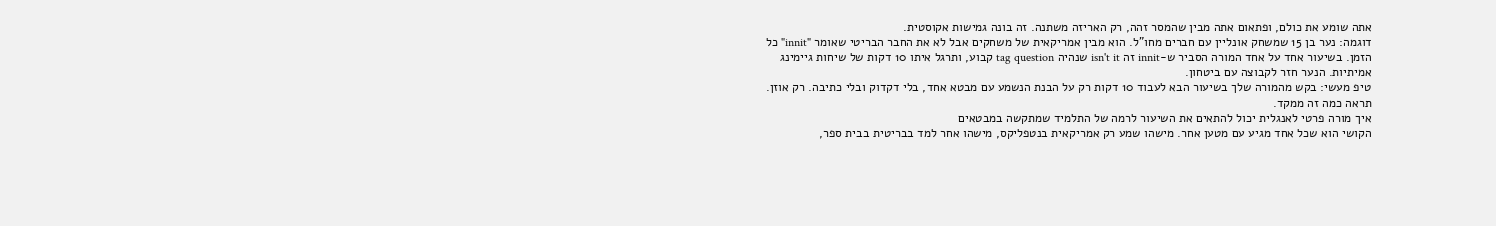אתה שומע את כולם, ופתאום אתה מבין שהמסר זהה, רק האריזה משתנה. זה בונה גמישות אקוסטית.
דוגמה: נער בן 15 שמשחק אונליין עם חברים מחו"ל. הוא מבין אמריקאית של משחקים אבל לא את החבר הבריטי שאומר "innit" כל הזמן. בשיעור אחד על אחד המורה הסביר ש-innit זה isn't it שנהיה tag question קבוע, ותרגל איתו 10 דקות של שיחות גיימינג אמיתיות. הנער חזר לקבוצה עם ביטחון.
טיפ מעשי: בקש מהמורה שלך בשיעור הבא לעבוד 10 דקות רק על הבנת הנשמע עם מבטא אחד, בלי דקדוק ובלי כתיבה. רק אוזן. תראה כמה זה ממקד.
איך מורה פרטי לאנגלית יכול להתאים את השיעור לרמה של התלמיד שמתקשה במבטאים
הקושי הוא שכל אחד מגיע עם מטען אחר. מישהו שמע רק אמריקאית בנטפליקס, מישהו אחר למד בבריטית בבית ספר,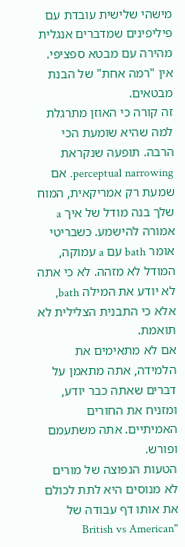מישהי שלישית עובדת עם פיליפינים שמדברים אנגלית מהירה עם מבטא ספציפי. אין "רמה אחת" של הבנת מבטאים.
זה קורה כי האוזן מתרגלת למה שהיא שומעת הכי הרבה. תופעה שנקראת perceptual narrowing. אם שמעת רק אמריקאית, המוח שלך בנה מודל של איך a אמורה להישמע. כשבריטי אומר bath עם a עמוקה, המודל לא מזהה. לא כי אתה לא יודע את המילה bath, אלא כי התבנית הצלילית לא תואמת.
אם לא מתאימים את הלמידה, אתה מתאמן על דברים שאתה כבר יודע, ומזניח את החורים האמיתיים. אתה משתעמם ופורש.
הטעות הנפוצה של מורים לא מנוסים היא לתת לכולם את אותו דף עבודה של "British vs American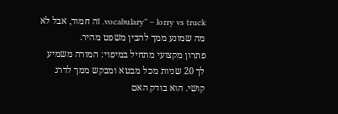vocabulary" – lorry vs truck. זה חמוד, אבל לא מה שמונע ממך להבין משפט מהיר.
פתרון מקצועי מתחיל במיפוי: המורה משמיע לך 20 שניות מכל מבטא ומבקש ממך לדרג קושי. הוא בודק האם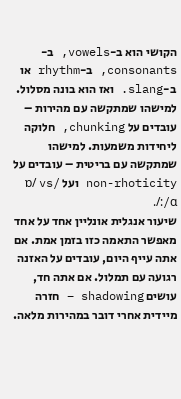הקושי הוא ב-vowels, ב-consonants, ב-rhythm או ב-slang. ואז הוא בונה מסלול. למישהו שמתקשה עם מהירות – עובדים על chunking, חלוקה ליחידות משמעות. למישהו שמתקשה עם בריטית – עובדים על non-rhoticity ועל /ɒ/ vs /ɑ:/.
שיעור אנגלית אונליין אחד על אחד מאפשר התאמה כזו בזמן אמת. אם אתה עייף היום, עובדים על האזנה רגועה עם תמלול. אם אתה חד, עושים shadowing – חזרה מיידית אחרי דובר במהירות מלאה.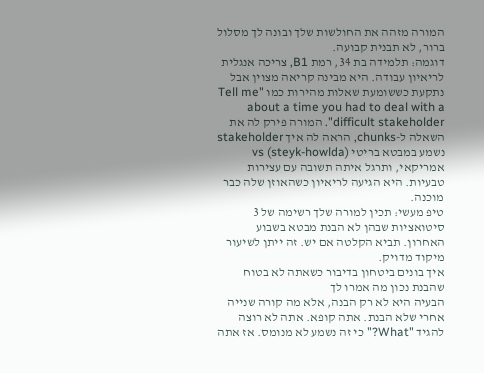המורה מזהה את החולשות שלך ובונה לך מסלול ברור, לא תבנית קבועה.
דוגמה: תלמידה בת 34, רמת B1, צריכה אנגלית לריאיון עבודה. היא מבינה קריאה מצוין אבל נתקעת כששומעת שאלות מהירות כמו "Tell me about a time you had to deal with a difficult stakeholder". המורה פירק לה את השאלה ל-chunks, הראה לה איך stakeholder נשמע במבטא בריטי (steyk-howlda) vs אמריקאי, ותרגל איתה תשובה עם עצירות טבעיות. היא הגיעה לריאיון כשהאוזן שלה כבר מוכנה.
טיפ מעשי: תכין למורה שלך רשימה של 3 סיטואציות שבהן לא הבנת מבטא בשבוע האחרון. תביא הקלטה אם יש. זה ייתן לשיעור מיקוד מדויק.
איך בונים ביטחון בדיבור כשאתה לא בטוח שהבנת נכון מה אמרו לך
הבעיה היא לא רק הבנה, אלא מה קורה שנייה אחרי שלא הבנת. אתה קופא. אתה לא רוצה להגיד "What?" כי זה נשמע לא מנומס. אז אתה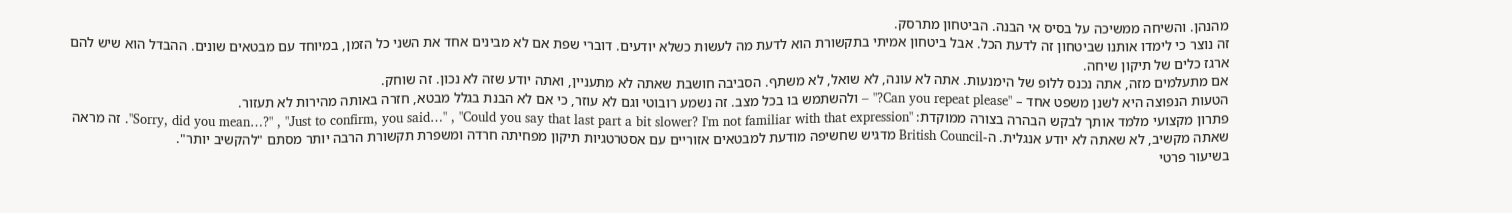מהנהן. והשיחה ממשיכה על בסיס אי הבנה. הביטחון מתרסק.
זה נוצר כי לימדו אותנו שביטחון זה לדעת הכל. אבל ביטחון אמיתי בתקשורת הוא לדעת מה לעשות כשלא יודעים. דוברי שפת אם לא מבינים אחד את השני כל הזמן, במיוחד עם מבטאים שונים. ההבדל הוא שיש להם ארגז כלים של תיקון שיחה.
אם מתעלמים מזה, אתה נכנס ללופ של הימנעות. אתה לא עונה, לא שואל, לא משתף. הסביבה חושבת שאתה לא מתעניין, ואתה יודע שזה לא נכון. זה שוחק.
הטעות הנפוצה היא לשנן משפט אחד – "Can you repeat please?" – ולהשתמש בו בכל מצב. זה נשמע רובוטי וגם לא עוזר, כי אם לא הבנת בגלל מבטא, חזרה באותה מהירות לא תעזור.
פתרון מקצועי מלמד אותך לבקש הבהרה בצורה ממוקדת: "Sorry, did you mean…?" , "Just to confirm, you said…" , "Could you say that last part a bit slower? I'm not familiar with that expression". זה מראה שאתה מקשיב, לא שאתה לא יודע אנגלית. ה-British Council מדגיש שחשיפה מודעת למבטאים אזוריים עם אסטרטגיות תיקון מפחיתה חרדה ומשפרת תקשורת הרבה יותר מסתם "להקשיב יותר".
בשיעור פרטי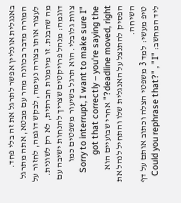באנגלית אונליין אפשר לתרגל את זה בלי פחד. המורה מדבר בכוונה מהר עם מבטא, אתה מתרגל לעצור אותו בצורה נעימה, לבקש דוגמה, לחזור על מה שהבנת. זו מיומנות חברתית, לא רק לשונית.
דוגמה: מנהל פרויקטים שצריך להנחות ישיבה עם צוות גלובלי. הוא תרגל בשיעור משפטים כמו "Sorry to interrupt, I want to make sure I got that correctly – you're saying the deadline moved, right?" אחרי שבועיים הוא הפסיק להתנצל על האנגלית שלו והתחיל לנהל את השיחה.
טיפ מעשי: למד 3 משפטי הצלה וכתוב אותם על דף ליד המחשב: "Could you rephrase that?" , "I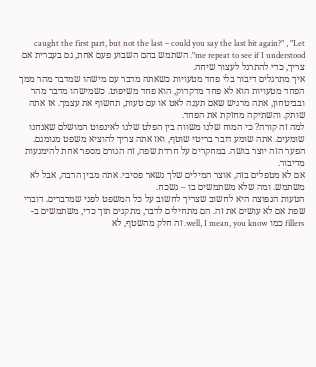caught the first part, but not the last – could you say the last bit again?" , "Let me repeat to see if I understood". השתמש בהם השבוע פעם אחת, גם בעברית אם צריך, כדי להתרגל לעצור שיחה.
איך מתרגלים דיבור בלי פחד מטעויות כשאתה מדבר עם מישהו שמדבר מהר ממך
הפחד מטעויות הוא לא פחד מדקדוק, הוא פחד משיפוט. כשמישהו מדבר מהר ובביטחון, אתה מרגיש שאם תענה לאט או עם טעות, תחשוף את עצמך. אז אתה שותק. והשתיקה מחזקת את הפחד.
למה זה קורה? כי המוח שלנו משווה בין הפלט שלנו לאינפוט המושלם שאנחנו שומעים. אתה שומע דובר בריטי שוטף, ואז אתה צריך להוציא משפט מגומגם. הפער הזה יוצר בושה. במחקרים על חרדת שפה, זה הגורם מספר אחת להימנעות מדיבור.
אם לא מטפלים בזה, אוצר המילים שלך נשאר פסיבי. אתה מבין הרבה, אבל לא משתמש. ומה שלא משתמשים בו – נשכח.
הטעות הנפוצה היא לחשוב שצריך לחשוב על כל המשפט לפני שמדברים. דוברי שפת אם לא עושים את זה. הם מתחילים לדבר, מתקנים תוך כדי, משתמשים ב-fillers כמו well, I mean, you know. זה חלק מהשטף, לא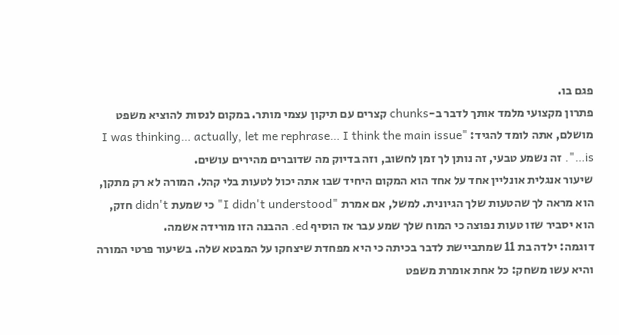פגם בו.
פתרון מקצועי מלמד אותך לדבר ב-chunks קצרים עם תיקון עצמי מותר. במקום לנסות להוציא משפט מושלם, אתה לומד להגיד: "I was thinking… actually, let me rephrase… I think the main issue is…". זה נשמע טבעי, זה נותן לך זמן לחשוב, וזה בדיוק מה שדוברים מהירים עושים.
שיעור אנגלית אונליין אחד על אחד הוא המקום היחיד שבו אתה יכול לטעות בלי קהל. המורה לא רק מתקן, הוא מראה לך שהטעות שלך הגיונית. למשל, אם אמרת "I didn't understood" כי שמעת didn't חזק, הוא יסביר שזו טעות נפוצה כי המוח שלך שמע עבר אז הוסיף ed. ההבנה הזו מורידה אשמה.
דוגמה: ילדה בת 11 שמתביישת לדבר בכיתה כי היא מפחדת שיצחקו על המבטא שלה. בשיעור פרטי המורה והיא עשו משחק: כל אחת אומרת משפט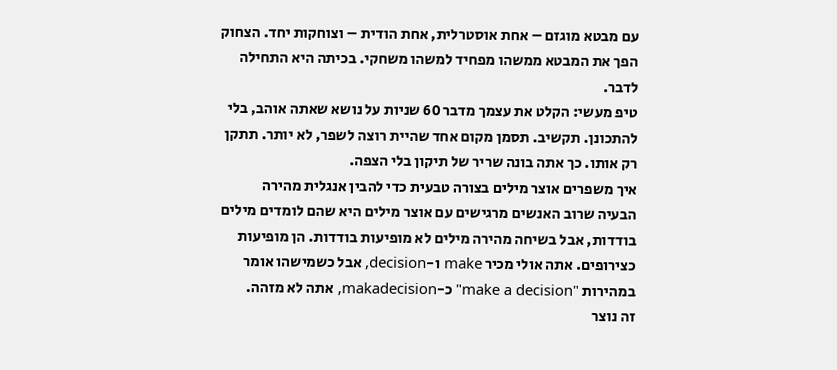עם מבטא מוגזם – אחת אוסטרלית, אחת הודית – וצוחקות יחד. הצחוק הפך את המבטא ממשהו מפחיד למשהו משחקי. בכיתה היא התחילה לדבר.
טיפ מעשי: הקלט את עצמך מדבר 60 שניות על נושא שאתה אוהב, בלי להתכונן. תקשיב. תסמן מקום אחד שהיית רוצה לשפר, לא יותר. תתקן רק אותו. כך אתה בונה שריר של תיקון בלי הצפה.
איך משפרים אוצר מילים בצורה טבעית כדי להבין אנגלית מהירה
הבעיה שרוב האנשים מרגישים עם אוצר מילים היא שהם לומדים מילים בודדות, אבל בשיחה מהירה מילים לא מופיעות בודדות. הן מופיעות כצירופים. אתה אולי מכיר make ו-decision, אבל כשמישהו אומר במהירות "make a decision" כ-makadecision, אתה לא מזהה.
זה נוצר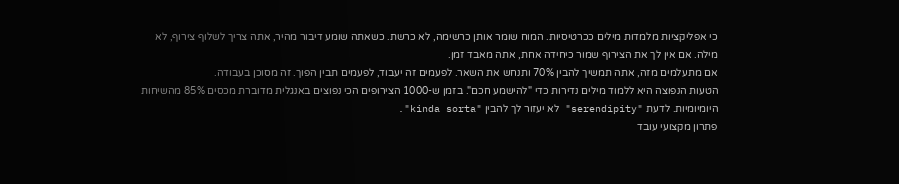כי אפליקציות מלמדות מילים ככרטיסיות. המוח שומר אותן כרשימה, לא כרשת. כשאתה שומע דיבור מהיר, אתה צריך לשלוף צירוף, לא מילה. אם אין לך את הצירוף שמור כיחידה אחת, אתה מאבד זמן.
אם מתעלמים מזה, אתה תמשיך להבין 70% ותנחש את השאר. לפעמים זה יעבוד, לפעמים תבין הפוך. זה מסוכן בעבודה.
הטעות הנפוצה היא ללמוד מילים נדירות כדי "להישמע חכם". בזמן ש-1000 הצירופים הכי נפוצים באנגלית מדוברת מכסים 85% מהשיחות היומיומיות. לדעת "serendipity" לא יעזור לך להבין "kinda sorta".
פתרון מקצועי עובד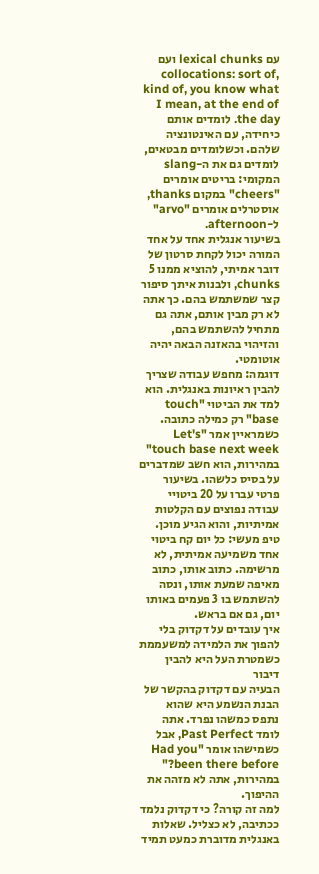עם lexical chunks ועם collocations: sort of, kind of, you know what I mean, at the end of the day. לומדים אותם כיחידה, עם האינטונציה שלהם. וכשלומדים מבטאים, לומדים גם את ה-slang המקומי: בריטים אומרים "cheers" במקום thanks, אוסטרלים אומרים "arvo" ל-afternoon.
בשיעור אנגלית אחד על אחד המורה יכול לקחת סרטון של דובר אמיתי, להוציא ממנו 5 chunks, ולבנות איתך סיפור קצר שמשתמש בהם. כך אתה לא רק מבין אותם, אתה גם מתחיל להשתמש בהם, והזיהוי בהאזנה הבאה יהיה אוטומטי.
דוגמה: מחפש עבודה שצריך להבין ראיונות באנגלית. הוא למד את הביטוי "touch base" רק כמילה כתובה. כשמראיין אמר "Let's touch base next week" במהירות, הוא חשב שמדברים על בסיס כלשהו. בשיעור פרטי עברו על 20 ביטויי עבודה נפוצים עם הקלטות אמיתיות, והוא הגיע מוכן.
טיפ מעשי: כל יום קח ביטוי אחד משמיעה אמיתית, לא מרשימה. כתוב אותו, כתוב מאיפה שמעת אותו, ונסה להשתמש בו 3 פעמים באותו יום, גם אם בראש.
איך עובדים על דקדוק בלי להפוך את הלמידה למשעממת כשמטרת העל היא להבין דיבור
הבעיה עם דקדוק בהקשר של הבנת הנשמע היא שהוא נתפס כמשהו נפרד. אתה לומד Past Perfect, אבל כשמישהו אומר "Had you been there before?" במהירות, אתה לא מזהה את ההיפוך.
למה זה קורה? כי דקדוק נלמד ככתיבה, לא כצליל. שאלות באנגלית מדוברת כמעט תמיד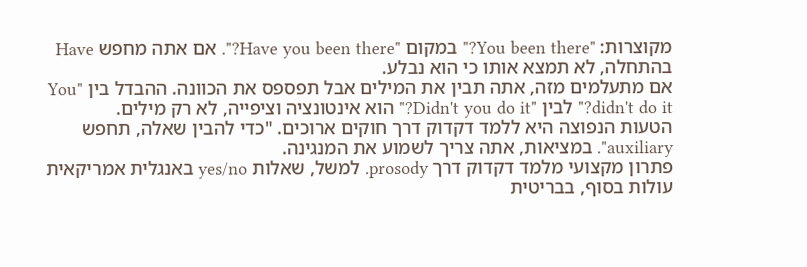מקוצרות: "You been there?" במקום "Have you been there?". אם אתה מחפש Have בהתחלה, לא תמצא אותו כי הוא נבלע.
אם מתעלמים מזה, אתה תבין את המילים אבל תפספס את הכוונה. ההבדל בין "You didn't do it?" לבין "Didn't you do it?" הוא אינטונציה וציפייה, לא רק מילים.
הטעות הנפוצה היא ללמד דקדוק דרך חוקים ארוכים. "כדי להבין שאלה, תחפש auxiliary". במציאות, אתה צריך לשמוע את המנגינה.
פתרון מקצועי מלמד דקדוק דרך prosody. למשל, שאלות yes/no באנגלית אמריקאית עולות בסוף, בבריטית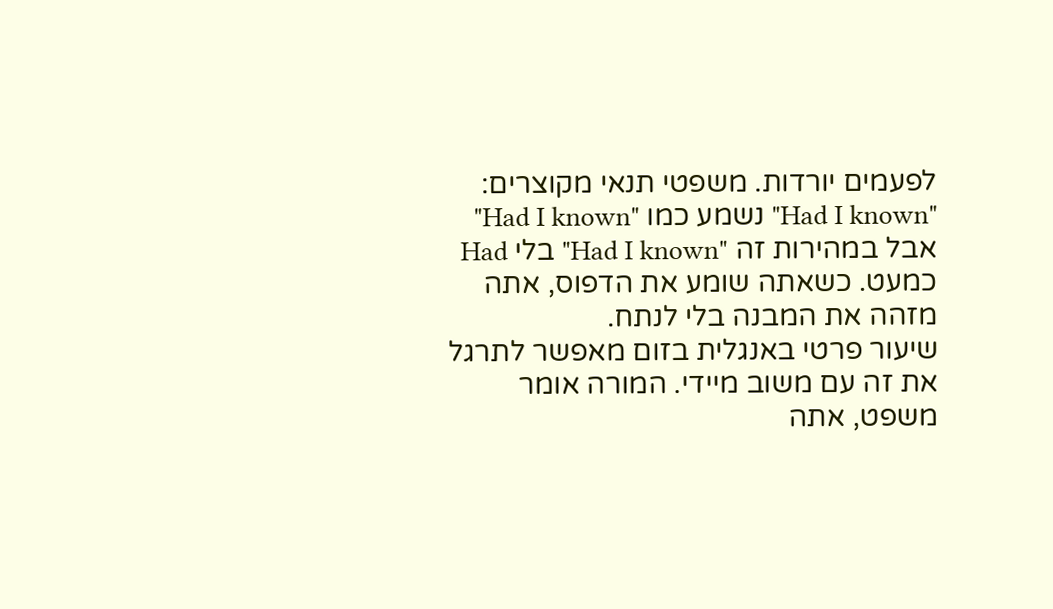לפעמים יורדות. משפטי תנאי מקוצרים: "Had I known" נשמע כמו "Had I known" אבל במהירות זה "Had I known" בלי Had כמעט. כשאתה שומע את הדפוס, אתה מזהה את המבנה בלי לנתח.
שיעור פרטי באנגלית בזום מאפשר לתרגל את זה עם משוב מיידי. המורה אומר משפט, אתה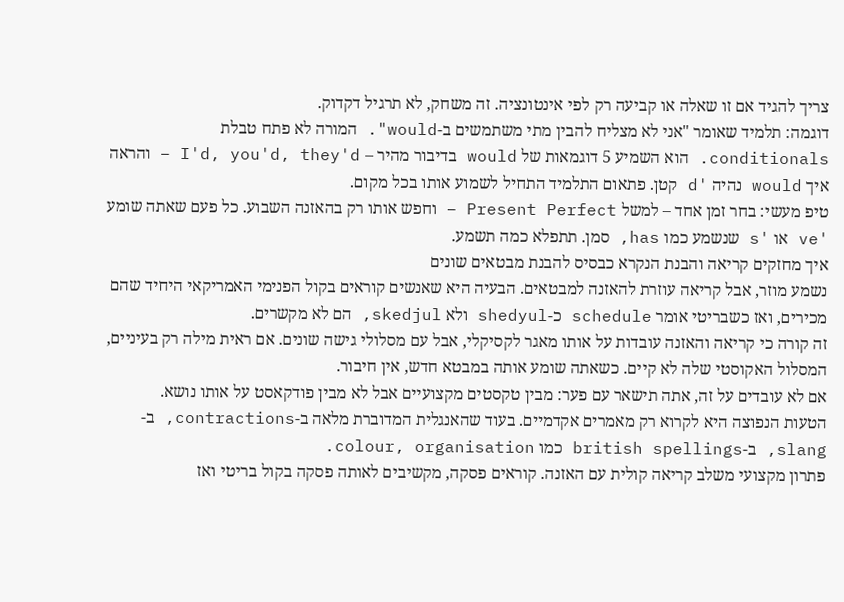צריך להגיד אם זו שאלה או קביעה רק לפי אינטונציה. זה משחק, לא תרגיל דקדוק.
דוגמה: תלמיד שאומר "אני לא מצליח להבין מתי משתמשים ב-would". המורה לא פתח טבלת conditionals. הוא השמיע 5 דוגמאות של would בדיבור מהיר – I'd, you'd, they'd – והראה איך would נהיה 'd קטן. פתאום התלמיד התחיל לשמוע אותו בכל מקום.
טיפ מעשי: בחר זמן אחד – למשל Present Perfect – וחפש אותו רק בהאזנה השבוע. כל פעם שאתה שומע 've או 's שנשמע כמו has, סמן. תתפלא כמה תשמע.
איך מחזקים קריאה והבנת הנקרא כבסיס להבנת מבטאים שונים
נשמע מוזר, אבל קריאה עוזרת להאזנה למבטאים. הבעיה היא שאנשים קוראים בקול הפנימי האמריקאי היחיד שהם מכירים, ואז כשבריטי אומר schedule כ-shedyul ולא skedjul, הם לא מקשרים.
זה קורה כי קריאה והאזנה עובדות על אותו מאגר לקסיקלי, אבל עם מסלולי גישה שונים. אם ראית מילה רק בעיניים, המסלול האקוסטי שלה לא קיים. כשאתה שומע אותה במבטא חדש, אין חיבור.
אם לא עובדים על זה, אתה תישאר עם פער: מבין טקסטים מקצועיים אבל לא מבין פודקאסט על אותו נושא.
הטעות הנפוצה היא לקרוא רק מאמרים אקדמיים. בעוד שהאנגלית המדוברת מלאה ב-contractions, ב-slang, ב-british spellings כמו colour, organisation.
פתרון מקצועי משלב קריאה קולית עם האזנה. קוראים פסקה, מקשיבים לאותה פסקה בקול בריטי ואז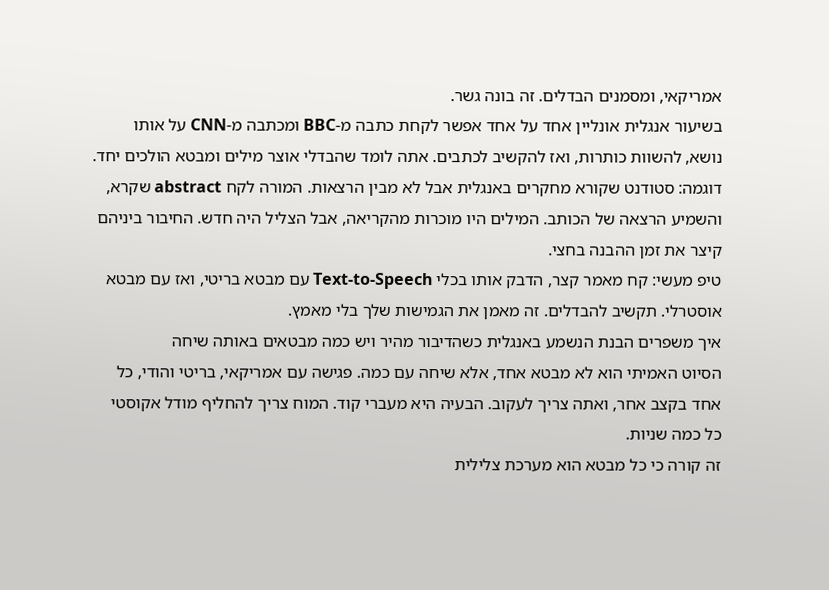אמריקאי, ומסמנים הבדלים. זה בונה גשר.
בשיעור אנגלית אונליין אחד על אחד אפשר לקחת כתבה מ-BBC ומכתבה מ-CNN על אותו נושא, להשוות כותרות, ואז להקשיב לכתבים. אתה לומד שהבדלי אוצר מילים ומבטא הולכים יחד.
דוגמה: סטודנט שקורא מחקרים באנגלית אבל לא מבין הרצאות. המורה לקח abstract שקרא, והשמיע הרצאה של הכותב. המילים היו מוכרות מהקריאה, אבל הצליל היה חדש. החיבור ביניהם קיצר את זמן ההבנה בחצי.
טיפ מעשי: קח מאמר קצר, הדבק אותו בכלי Text-to-Speech עם מבטא בריטי, ואז עם מבטא אוסטרלי. תקשיב להבדלים. זה מאמן את הגמישות שלך בלי מאמץ.
איך משפרים הבנת הנשמע באנגלית כשהדיבור מהיר ויש כמה מבטאים באותה שיחה
הסיוט האמיתי הוא לא מבטא אחד, אלא שיחה עם כמה. פגישה עם אמריקאי, בריטי והודי, כל אחד בקצב אחר, ואתה צריך לעקוב. הבעיה היא מעברי קוד. המוח צריך להחליף מודל אקוסטי כל כמה שניות.
זה קורה כי כל מבטא הוא מערכת צלילית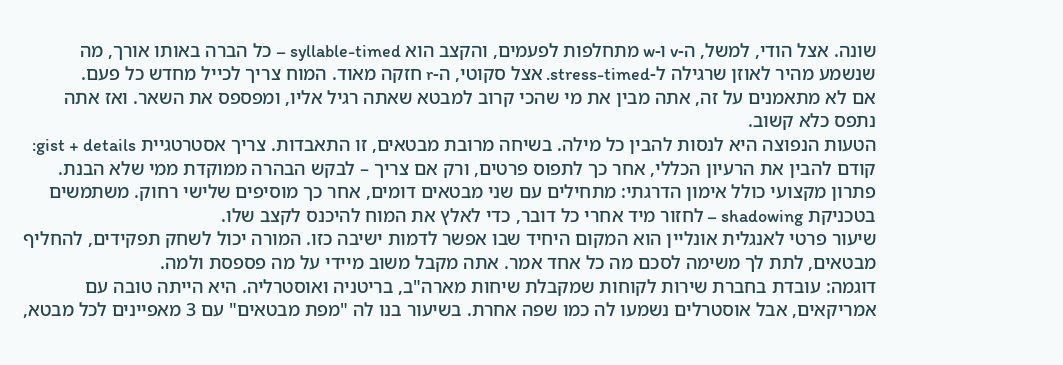שונה. אצל הודי, למשל, ה-v ו-w מתחלפות לפעמים, והקצב הוא syllable-timed – כל הברה באותו אורך, מה שנשמע מהיר לאוזן שרגילה ל-stress-timed. אצל סקוטי, ה-r חזקה מאוד. המוח צריך לכייל מחדש כל פעם.
אם לא מתאמנים על זה, אתה מבין את מי שהכי קרוב למבטא שאתה רגיל אליו, ומפספס את השאר. ואז אתה נתפס כלא קשוב.
הטעות הנפוצה היא לנסות להבין כל מילה. בשיחה מרובת מבטאים, זו התאבדות. צריך אסטרטגיית gist + details: קודם להבין את הרעיון הכללי, אחר כך לתפוס פרטים, ורק אם צריך – לבקש הבהרה ממוקדת ממי שלא הבנת.
פתרון מקצועי כולל אימון הדרגתי: מתחילים עם שני מבטאים דומים, אחר כך מוסיפים שלישי רחוק. משתמשים בטכניקת shadowing – לחזור מיד אחרי כל דובר, כדי לאלץ את המוח להיכנס לקצב שלו.
שיעור פרטי לאנגלית אונליין הוא המקום היחיד שבו אפשר לדמות ישיבה כזו. המורה יכול לשחק תפקידים, להחליף מבטאים, לתת לך משימה לסכם מה כל אחד אמר. אתה מקבל משוב מיידי על מה פספסת ולמה.
דוגמה: עובדת בחברת שירות לקוחות שמקבלת שיחות מארה"ב, בריטניה ואוסטרליה. היא הייתה טובה עם אמריקאים, אבל אוסטרלים נשמעו לה כמו שפה אחרת. בשיעור בנו לה "מפת מבטאים" עם 3 מאפיינים לכל מבטא,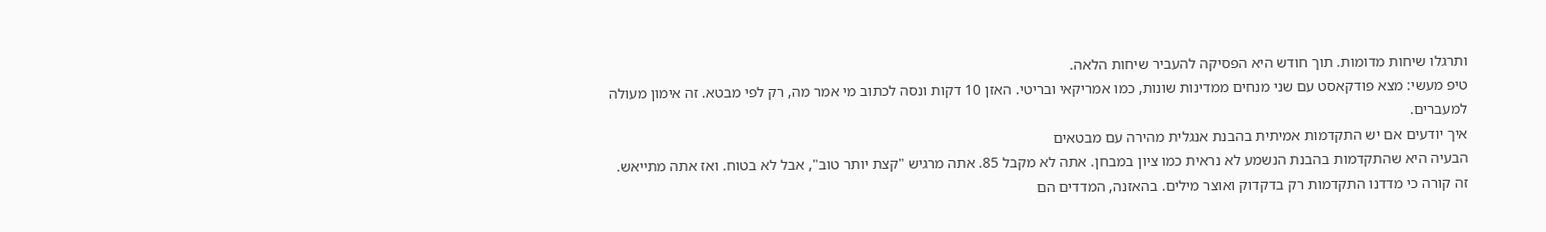ותרגלו שיחות מדומות. תוך חודש היא הפסיקה להעביר שיחות הלאה.
טיפ מעשי: מצא פודקאסט עם שני מנחים ממדינות שונות, כמו אמריקאי ובריטי. האזן 10 דקות ונסה לכתוב מי אמר מה, רק לפי מבטא. זה אימון מעולה למעברים.
איך יודעים אם יש התקדמות אמיתית בהבנת אנגלית מהירה עם מבטאים
הבעיה היא שהתקדמות בהבנת הנשמע לא נראית כמו ציון במבחן. אתה לא מקבל 85. אתה מרגיש "קצת יותר טוב", אבל לא בטוח. ואז אתה מתייאש.
זה קורה כי מדדנו התקדמות רק בדקדוק ואוצר מילים. בהאזנה, המדדים הם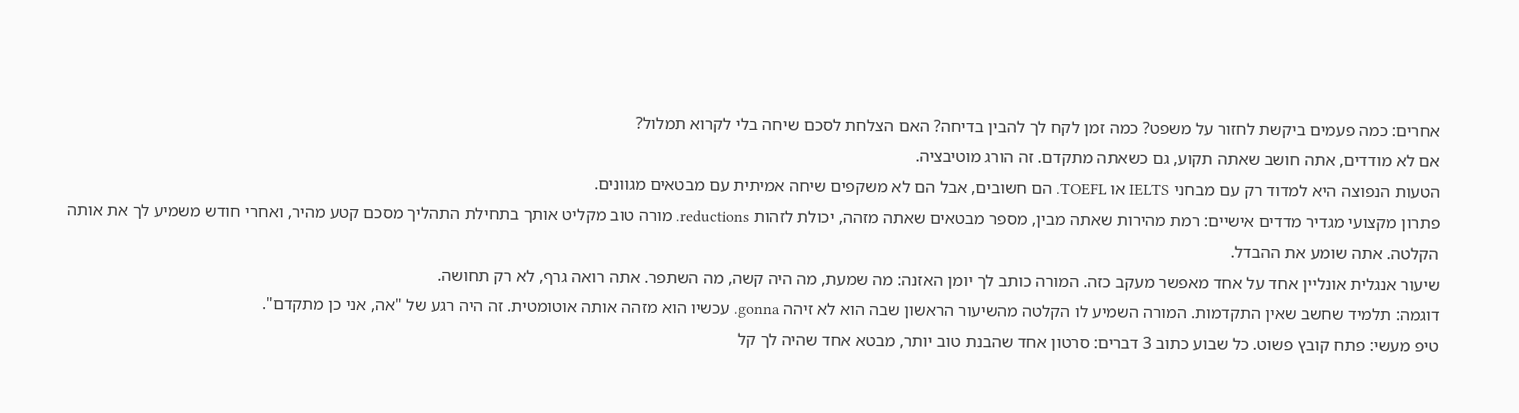אחרים: כמה פעמים ביקשת לחזור על משפט? כמה זמן לקח לך להבין בדיחה? האם הצלחת לסכם שיחה בלי לקרוא תמלול?
אם לא מודדים, אתה חושב שאתה תקוע, גם כשאתה מתקדם. זה הורג מוטיבציה.
הטעות הנפוצה היא למדוד רק עם מבחני IELTS או TOEFL. הם חשובים, אבל הם לא משקפים שיחה אמיתית עם מבטאים מגוונים.
פתרון מקצועי מגדיר מדדים אישיים: רמת מהירות שאתה מבין, מספר מבטאים שאתה מזהה, יכולת לזהות reductions. מורה טוב מקליט אותך בתחילת התהליך מסכם קטע מהיר, ואחרי חודש משמיע לך את אותה הקלטה. אתה שומע את ההבדל.
שיעור אנגלית אונליין אחד על אחד מאפשר מעקב כזה. המורה כותב לך יומן האזנה: מה שמעת, מה היה קשה, מה השתפר. אתה רואה גרף, לא רק תחושה.
דוגמה: תלמיד שחשב שאין התקדמות. המורה השמיע לו הקלטה מהשיעור הראשון שבה הוא לא זיהה gonna. עכשיו הוא מזהה אותה אוטומטית. זה היה רגע של "אה, אני כן מתקדם".
טיפ מעשי: פתח קובץ פשוט. כל שבוע כתוב 3 דברים: סרטון אחד שהבנת טוב יותר, מבטא אחד שהיה לך קל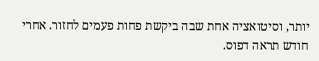יותר, וסיטואציה אחת שבה ביקשת פחות פעמים לחזור. אחרי חודש תראה דפוס.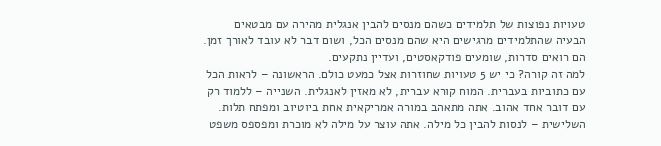טעויות נפוצות של תלמידים כשהם מנסים להבין אנגלית מהירה עם מבטאים
הבעיה שהתלמידים מרגישים היא שהם מנסים הכל, ושום דבר לא עובד לאורך זמן. הם רואים סדרות, שומעים פודקאסטים, ועדיין נתקעים.
למה זה קורה? כי יש 5 טעויות שחוזרות אצל כמעט כולם. הראשונה – לראות הכל עם כתוביות בעברית. המוח קורא עברית, לא מאזין לאנגלית. השנייה – ללמוד רק עם דובר אחד אהוב. אתה מתאהב במורה אמריקאית אחת ביוטיוב ומפתח תלות. השלישית – לנסות להבין כל מילה. אתה עוצר על מילה לא מוכרת ומפספס משפט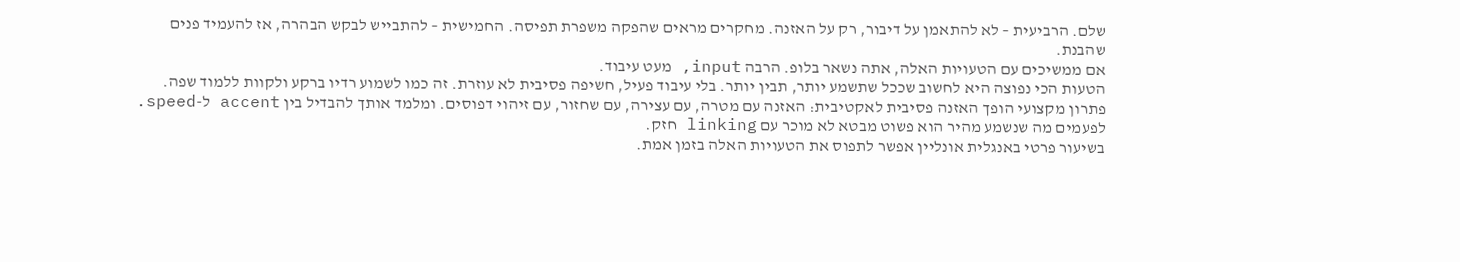שלם. הרביעית – לא להתאמן על דיבור, רק על האזנה. מחקרים מראים שהפקה משפרת תפיסה. החמישית – להתבייש לבקש הבהרה, אז להעמיד פנים שהבנת.
אם ממשיכים עם הטעויות האלה, אתה נשאר בלופ. הרבה input, מעט עיבוד.
הטעות הכי נפוצה היא לחשוב שככל שתשמע יותר, תבין יותר. בלי עיבוד פעיל, חשיפה פסיבית לא עוזרת. זה כמו לשמוע רדיו ברקע ולקוות ללמוד שפה.
פתרון מקצועי הופך האזנה פסיבית לאקטיבית: האזנה עם מטרה, עם עצירה, עם שחזור, עם זיהוי דפוסים. ומלמד אותך להבדיל בין accent ל-speed. לפעמים מה שנשמע מהיר הוא פשוט מבטא לא מוכר עם linking חזק.
בשיעור פרטי באנגלית אונליין אפשר לתפוס את הטעויות האלה בזמן אמת.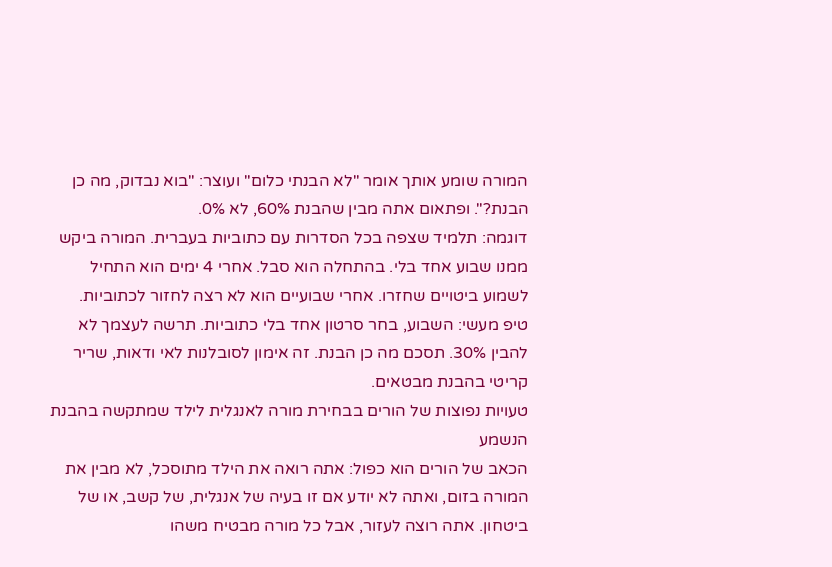המורה שומע אותך אומר "לא הבנתי כלום" ועוצר: "בוא נבדוק, מה כן הבנת?". ופתאום אתה מבין שהבנת 60%, לא 0%.
דוגמה: תלמיד שצפה בכל הסדרות עם כתוביות בעברית. המורה ביקש ממנו שבוע אחד בלי. בהתחלה הוא סבל. אחרי 4 ימים הוא התחיל לשמוע ביטויים שחזרו. אחרי שבועיים הוא לא רצה לחזור לכתוביות.
טיפ מעשי: השבוע, בחר סרטון אחד בלי כתוביות. תרשה לעצמך לא להבין 30%. תסכם מה כן הבנת. זה אימון לסובלנות לאי ודאות, שריר קריטי בהבנת מבטאים.
טעויות נפוצות של הורים בבחירת מורה לאנגלית לילד שמתקשה בהבנת הנשמע
הכאב של הורים הוא כפול: אתה רואה את הילד מתוסכל, לא מבין את המורה בזום, ואתה לא יודע אם זו בעיה של אנגלית, של קשב, או של ביטחון. אתה רוצה לעזור, אבל כל מורה מבטיח משהו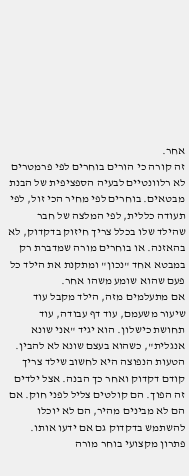אחר.
זה קורה כי הורים בוחרים לפי פרמטרים לא רלוונטיים לבעיה הספציפית של הבנת מבטאים. בוחרים לפי מחיר הכי זול, לפי תעודה כללית, לפי המלצה של חבר שהילד שלו בכלל צריך חיזוק בדקדוק, לא בהאזנה. או בוחרים מורה שמדברת רק במבטא אחד "נכון" ומתקנת את הילד כל פעם שהוא שומע משהו אחר.
אם מתעלמים מזה, הילד מקבל עוד שיעור משעמם, עוד דף עבודה, עוד תחושת כישלון. הוא יגיד "אני שונא אנגלית", כשהוא בעצם שונא לא להבין.
הטעות הנפוצה היא לחשוב שילד צריך קודם דקדוק ואחר כך הבנה. אצל ילדים זה הפוך. הם קולטים צליל לפני חוק. אם הם לא מבינים מהיר, הם לא יוכלו להשתמש בדקדוק גם אם ידעו אותו.
פתרון מקצועי בוחר מורה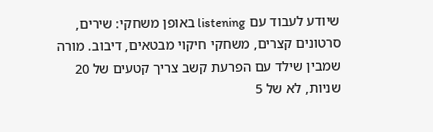שיודע לעבוד עם listening באופן משחקי: שירים, סרטונים קצרים, משחקי חיקוי מבטאים, דיבוב. מורה שמבין שילד עם הפרעת קשב צריך קטעים של 20 שניות, לא של 5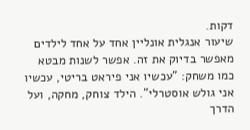דקות.
שיעור אנגלית אונליין אחד על אחד לילדים מאפשר בדיוק את זה. אפשר לשנות מבטא כמו משחק: "עכשיו אני פיראט בריטי, עכשיו אני גולש אוסטרלי". הילד צוחק, מחקה, ועל הדרך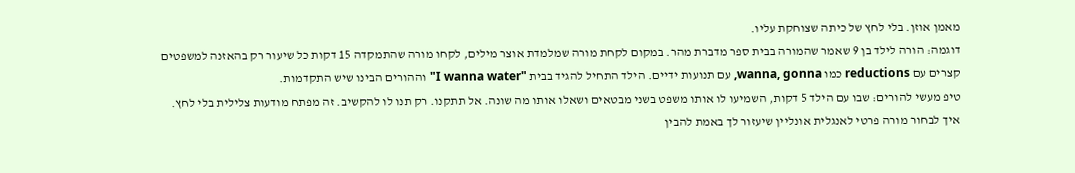מאמן אוזן. בלי לחץ של כיתה שצוחקת עליו.
דוגמה: הורה לילד בן 9 שאמר שהמורה בבית ספר מדברת מהר. במקום לקחת מורה שמלמדת אוצר מילים, לקחו מורה שהתמקדה 15 דקות כל שיעור רק בהאזנה למשפטים קצרים עם reductions כמו wanna, gonna, עם תנועות ידיים. הילד התחיל להגיד בבית "I wanna water" וההורים הבינו שיש התקדמות.
טיפ מעשי להורים: שבו עם הילד 5 דקות, השמיעו לו אותו משפט בשני מבטאים ושאלו אותו מה שונה. אל תתקנו. רק תנו לו להקשיב. זה מפתח מודעות צלילית בלי לחץ.
איך לבחור מורה פרטי לאנגלית אונליין שיעזור לך באמת להבין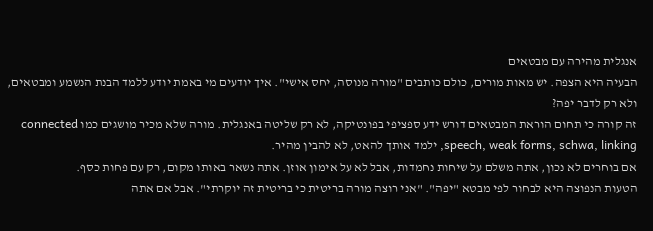אנגלית מהירה עם מבטאים
הבעיה היא הצפה. יש מאות מורים, כולם כותבים "מורה מנוסה, יחס אישי". איך יודעים מי באמת יודע ללמד הבנת הנשמע ומבטאים, ולא רק לדבר יפה?
זה קורה כי תחום הוראת המבטאים דורש ידע ספציפי בפונטיקה, לא רק שליטה באנגלית. מורה שלא מכיר מושגים כמו connected speech, weak forms, schwa, linking, ילמד אותך להאט, לא להבין מהיר.
אם בוחרים לא נכון, אתה משלם על שיחות נחמדות, אבל לא על אימון אוזן. אתה נשאר באותו מקום, רק עם פחות כסף.
הטעות הנפוצה היא לבחור לפי מבטא "יפה". "אני רוצה מורה בריטית כי בריטית זה יוקרתי". אבל אם אתה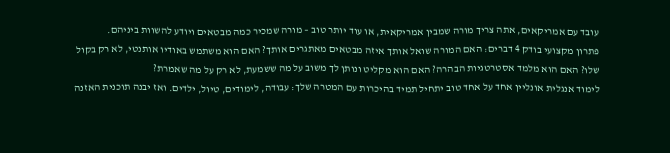עובד עם אמריקאים, אתה צריך מורה שמבין אמריקאית, או עוד יותר טוב – מורה שמכיר כמה מבטאים ויודע להשוות ביניהם.
פתרון מקצועי בודק 4 דברים: האם המורה שואל אותך איזה מבטאים מאתגרים אותך? האם הוא משתמש באודיו אותנטי, לא רק בקול שלו? האם הוא מלמד אסטרטגיות הבהרה? האם הוא מקליט ונותן לך משוב על מה ששמעת, לא רק על מה שאמרת?
לימוד אנגלית אונליין אחד על אחד טוב יתחיל תמיד בהיכרות עם המטרה שלך: עבודה, לימודים, טיול, ילדים. ואז יבנה תוכנית האזנה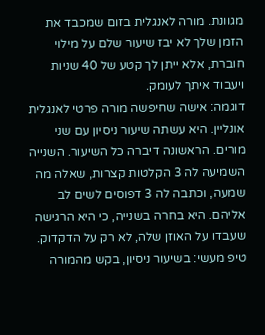מגוונת. מורה לאנגלית בזום שמכבד את הזמן שלך לא יבז שיעור שלם על מילוי חוברת, אלא ייתן לך קטע של 40 שניות ויעבוד איתך לעומק.
דוגמה: אישה שחיפשה מורה פרטי לאנגלית אונליין. היא עשתה שיעור ניסיון עם שני מורים. הראשונה דיברה כל השיעור. השנייה השמיעה לה 3 הקלטות קצרות, שאלה מה שמעה, וכתבה לה 3 דפוסים לשים לב אליהם. היא בחרה בשנייה, כי היא הרגישה שעבדו על האוזן שלה, לא רק על הדקדוק.
טיפ מעשי: בשיעור ניסיון, בקש מהמורה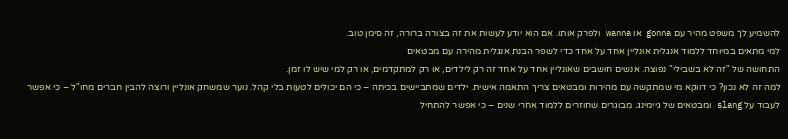להשמיע לך משפט מהיר עם gonna או wanna ולפרק אותו. אם הוא יודע לעשות את זה בצורה ברורה, זה סימן טוב.
למי מתאים במיוחד ללמוד אנגלית אונליין אחד על אחד כדי לשפר הבנת אנגלית מהירה עם מבטאים
התחושה של "זה לא בשבילי" נפוצה. אנשים חושבים שאונליין אחד על אחד זה רק לילדים, או רק למתקדמים, או רק למי שיש לו זמן.
למה זה לא נכון? כי דווקא מי שמתקשה עם מהירות ומבטאים צריך התאמה אישית. ילדים שמתביישים בכיתה – כי הם יכולים לטעות בלי קהל. נוער שמשחק אונליין ורוצה להבין חברים מחו"ל – כי אפשר לעבוד על slang ומבטאים של גיימינג. מבוגרים שחוזרים ללמוד אחרי שנים – כי אפשר להתחיל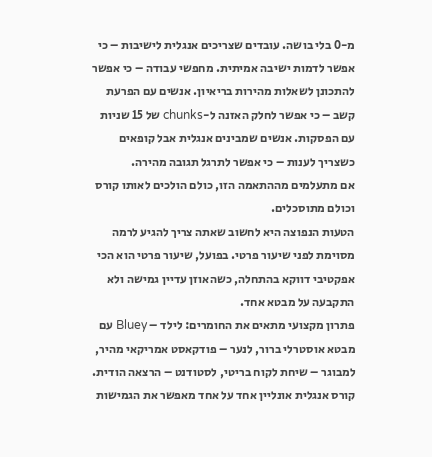מ-0 בלי בושה. עובדים שצריכים אנגלית לישיבות – כי אפשר לדמות ישיבה אמיתית. מחפשי עבודה – כי אפשר להתכונן לשאלות מהירות בריאיון. אנשים עם הפרעת קשב – כי אפשר לחלק האזנה ל-chunks של 15 שניות עם הפסקות. אנשים שמבינים אנגלית אבל קופאים כשצריך לענות – כי אפשר לתרגל תגובה מהירה.
אם מתעלמים מההתאמה הזו, כולם הולכים לאותו קורס וכולם מתוסכלים.
הטעות הנפוצה היא לחשוב שאתה צריך להגיע לרמה מסוימת לפני שיעור פרטי. בפועל, שיעור פרטי הוא הכי אפקטיבי דווקא בהתחלה, כשהאוזן עדיין גמישה ולא התקבעה על מבטא אחד.
פתרון מקצועי מתאים את החומרים: לילד – Bluey עם מבטא אוסטרלי ברור, לנער – פודקאסט אמריקאי מהיר, למבוגר – שיחת לקוח בריטי, לסטודנט – הרצאה הודית.
קורס אנגלית אונליין אחד על אחד מאפשר את הגמישות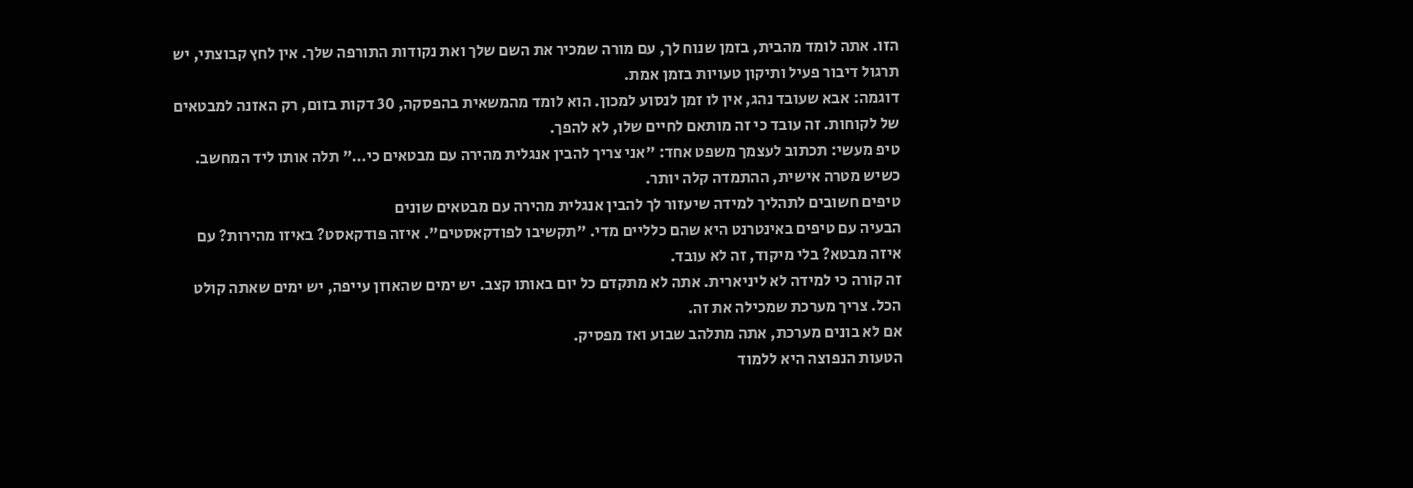הזו. אתה לומד מהבית, בזמן שנוח לך, עם מורה שמכיר את השם שלך ואת נקודות התורפה שלך. אין לחץ קבוצתי, יש תרגול דיבור פעיל ותיקון טעויות בזמן אמת.
דוגמה: אבא שעובד נהג, אין לו זמן לנסוע למכון. הוא לומד מהמשאית בהפסקה, 30 דקות בזום, רק האזנה למבטאים של לקוחות. זה עובד כי זה מותאם לחיים שלו, לא להפך.
טיפ מעשי: תכתוב לעצמך משפט אחד: "אני צריך להבין אנגלית מהירה עם מבטאים כי…" תלה אותו ליד המחשב. כשיש מטרה אישית, ההתמדה קלה יותר.
טיפים חשובים לתהליך למידה שיעזור לך להבין אנגלית מהירה עם מבטאים שונים
הבעיה עם טיפים באינטרנט היא שהם כלליים מדי. "תקשיבו לפודקאסטים". איזה פודקאסט? באיזו מהירות? עם איזה מבטא? בלי מיקוד, זה לא עובד.
זה קורה כי למידה לא ליניארית. אתה לא מתקדם כל יום באותו קצב. יש ימים שהאוזן עייפה, יש ימים שאתה קולט הכל. צריך מערכת שמכילה את זה.
אם לא בונים מערכת, אתה מתלהב שבוע ואז מפסיק.
הטעות הנפוצה היא ללמוד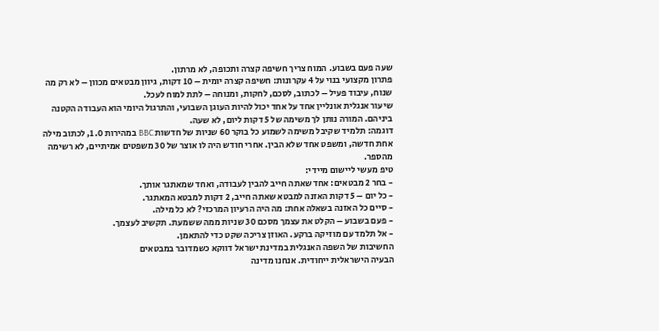שעה פעם בשבוע. המוח צריך חשיפה קצרה ותכופה, לא מרתון.
פתרון מקצועי בנוי על 4 עקרונות: חשיפה קצרה יומית – 10 דקות, גיוון מבטאים מכוון – לא רק מה שנוח, עיבוד פעיל – לכתוב, לסכם, לחקות, ומנוחה – לתת למוח לעכל.
שיעור אנגלית אונליין אחד על אחד יכול להיות העוגן השבועי, והתרגול היומי הוא העבודה הקטנה ביניהם. המורה נותן לך משימה של 5 דקות ליום, לא שעה.
דוגמה: תלמיד שקיבל משימה לשמוע כל בוקר 60 שניות של חדשות BBC במהירות 1.0, לכתוב מילה אחת חדשה, ומשפט אחד שלא הבין. אחרי חודש היה לו אוצר של 30 משפטים אמיתיים, לא רשימה מהספר.
טיפ מעשי ליישום מיידי:
- בחר 2 מבטאים: אחד שאתה חייב להבין לעבודה, ואחד שמאתגר אותך.
- כל יום – 5 דקות האזנה למבטא שאתה חייב, 2 דקות למבטא המאתגר.
- סיים כל האזנה בשאלה אחת: מה היה הרעיון המרכזי? לא כל מילה.
- פעם בשבוע – הקלט את עצמך מסכם 30 שניות ממה ששמעת. תקשיב לעצמך.
- אל תלמד עם מוזיקה ברקע. האוזן צריכה שקט כדי להתאמן.
החשיבות של השפה האנגלית במדינת ישראל דווקא כשמדובר במבטאים
הבעיה הישראלית ייחודית. אנחנו מדינה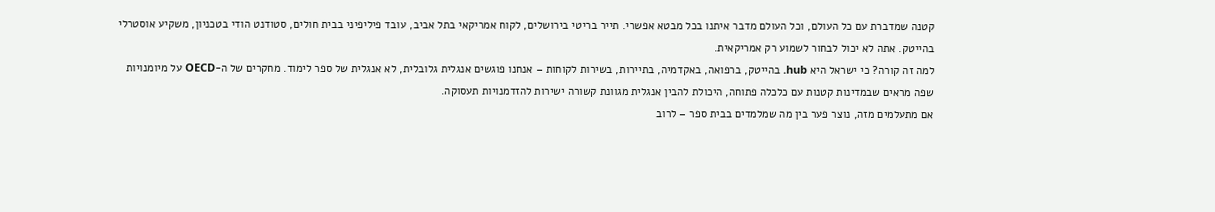קטנה שמדברת עם כל העולם, וכל העולם מדבר איתנו בכל מבטא אפשרי. תייר בריטי בירושלים, לקוח אמריקאי בתל אביב, עובד פיליפיני בבית חולים, סטודנט הודי בטכניון, משקיע אוסטרלי בהייטק. אתה לא יכול לבחור לשמוע רק אמריקאית.
למה זה קורה? כי ישראל היא hub. בהייטק, ברפואה, באקדמיה, בתיירות, בשירות לקוחות – אנחנו פוגשים אנגלית גלובלית, לא אנגלית של ספר לימוד. מחקרים של ה-OECD על מיומנויות שפה מראים שבמדינות קטנות עם כלכלה פתוחה, היכולת להבין אנגלית מגוונת קשורה ישירות להזדמנויות תעסוקה.
אם מתעלמים מזה, נוצר פער בין מה שמלמדים בבית ספר – לרוב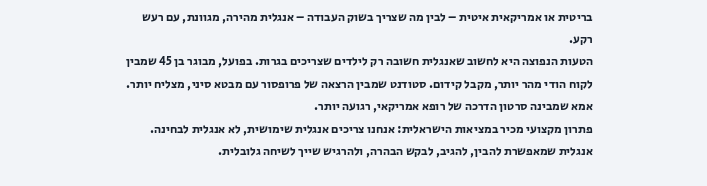בריטית או אמריקאית איטית – לבין מה שצריך בשוק העבודה – אנגלית מהירה, מגוונת, עם רעש רקע.
הטעות הנפוצה היא לחשוב שאנגלית חשובה רק לילדים שצריכים בגרות. בפועל, מבוגר בן 45 שמבין לקוח הודי מהר יותר, מקבל קידום. סטודנט שמבין הרצאה של פרופסור עם מבטא סיני, מצליח יותר. אמא שמבינה סרטון הדרכה של רופא אמריקאי, רגועה יותר.
פתרון מקצועי מכיר במציאות הישראלית: אנחנו צריכים אנגלית שימושית, לא אנגלית לבחינה. אנגלית שמאפשרת להבין, להגיב, לבקש הבהרה, ולהרגיש שייך לשיחה גלובלית.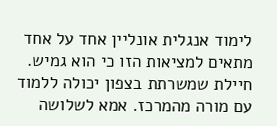לימוד אנגלית אונליין אחד על אחד מתאים למציאות הזו כי הוא גמיש. חיילת שמשרתת בצפון יכולה ללמוד עם מורה מהמרכז. אמא לשלושה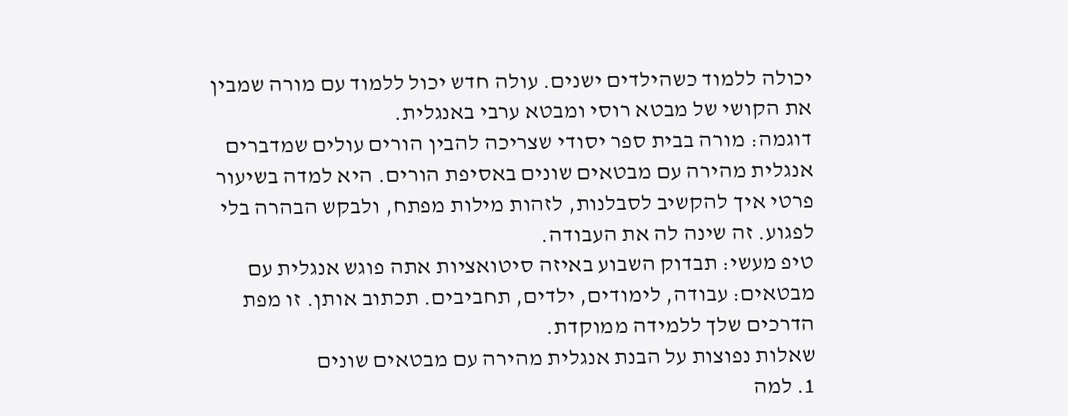יכולה ללמוד כשהילדים ישנים. עולה חדש יכול ללמוד עם מורה שמבין את הקושי של מבטא רוסי ומבטא ערבי באנגלית.
דוגמה: מורה בבית ספר יסודי שצריכה להבין הורים עולים שמדברים אנגלית מהירה עם מבטאים שונים באסיפת הורים. היא למדה בשיעור פרטי איך להקשיב לסבלנות, לזהות מילות מפתח, ולבקש הבהרה בלי לפגוע. זה שינה לה את העבודה.
טיפ מעשי: תבדוק השבוע באיזה סיטואציות אתה פוגש אנגלית עם מבטאים: עבודה, לימודים, ילדים, תחביבים. תכתוב אותן. זו מפת הדרכים שלך ללמידה ממוקדת.
שאלות נפוצות על הבנת אנגלית מהירה עם מבטאים שונים
1. למה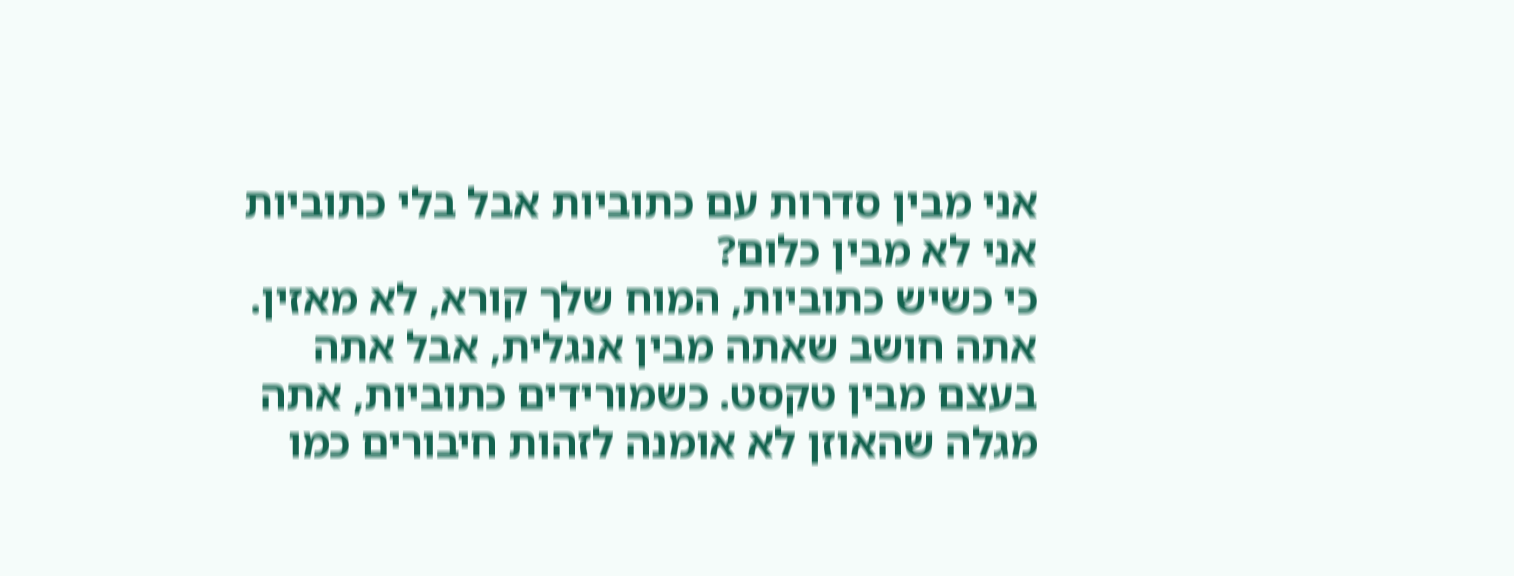אני מבין סדרות עם כתוביות אבל בלי כתוביות אני לא מבין כלום?
כי כשיש כתוביות, המוח שלך קורא, לא מאזין. אתה חושב שאתה מבין אנגלית, אבל אתה בעצם מבין טקסט. כשמורידים כתוביות, אתה מגלה שהאוזן לא אומנה לזהות חיבורים כמו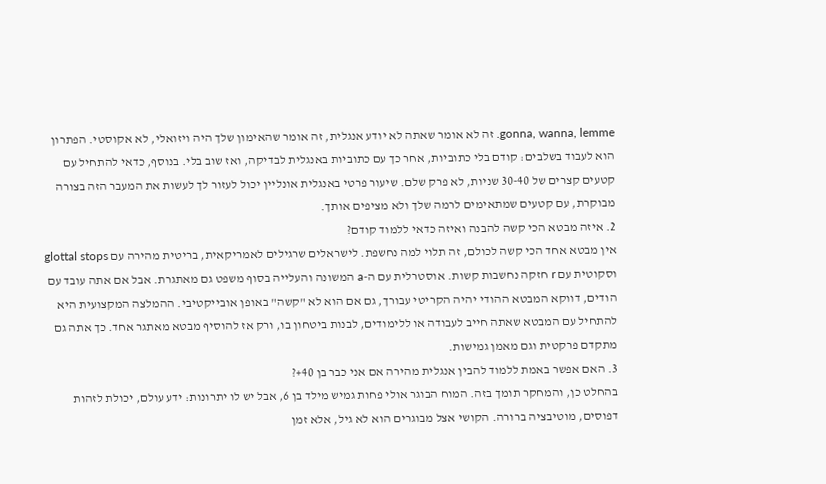gonna, wanna, lemme. זה לא אומר שאתה לא יודע אנגלית, זה אומר שהאימון שלך היה ויזואלי, לא אקוסטי. הפתרון הוא לעבוד בשלבים: קודם בלי כתוביות, אחר כך עם כתוביות באנגלית לבדיקה, ואז שוב בלי. בנוסף, כדאי להתחיל עם קטעים קצרים של 30-40 שניות, לא פרק שלם. שיעור פרטי באנגלית אונליין יכול לעזור לך לעשות את המעבר הזה בצורה מבוקרת, עם קטעים שמתאימים לרמה שלך ולא מציפים אותך.
2. איזה מבטא הכי קשה להבנה ואיזה כדאי ללמוד קודם?
אין מבטא אחד הכי קשה לכולם, זה תלוי למה נחשפת. לישראלים שרגילים לאמריקאית, בריטית מהירה עם glottal stops וסקוטית עם r חזקה נחשבות קשות. אוסטרלית עם ה-a המשונה והעלייה בסוף משפט גם מאתגרת. אבל אם אתה עובד עם הודים, דווקא המבטא ההודי יהיה הקריטי עבורך, גם אם הוא לא "קשה" באופן אובייקטיבי. ההמלצה המקצועית היא להתחיל עם המבטא שאתה חייב לעבודה או ללימודים, לבנות ביטחון בו, ורק אז להוסיף מבטא מאתגר אחד. כך אתה גם מתקדם פרקטית וגם מאמן גמישות.
3. האם אפשר באמת ללמוד להבין אנגלית מהירה אם אני כבר בן 40+?
בהחלט כן, והמחקר תומך בזה. המוח הבוגר אולי פחות גמיש מילד בן 6, אבל יש לו יתרונות: ידע עולם, יכולת לזהות דפוסים, מוטיבציה ברורה. הקושי אצל מבוגרים הוא לא גיל, אלא זמן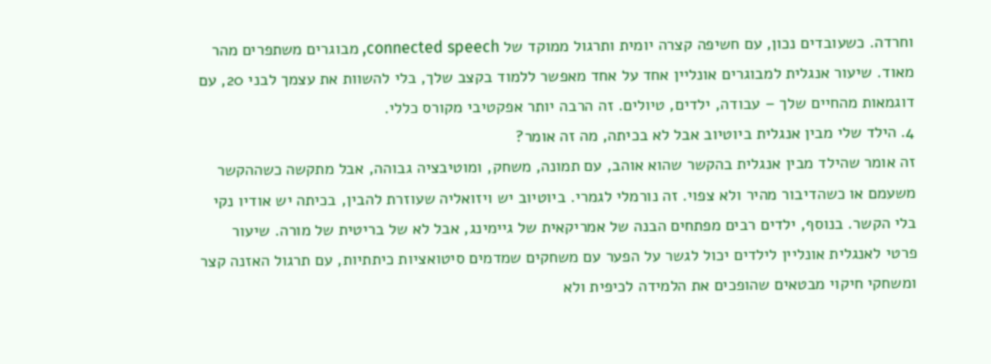וחרדה. כשעובדים נכון, עם חשיפה קצרה יומית ותרגול ממוקד של connected speech, מבוגרים משתפרים מהר מאוד. שיעור אנגלית למבוגרים אונליין אחד על אחד מאפשר ללמוד בקצב שלך, בלי להשוות את עצמך לבני 20, עם דוגמאות מהחיים שלך – עבודה, ילדים, טיולים. זה הרבה יותר אפקטיבי מקורס כללי.
4. הילד שלי מבין אנגלית ביוטיוב אבל לא בכיתה, מה זה אומר?
זה אומר שהילד מבין אנגלית בהקשר שהוא אוהב, עם תמונה, משחק, ומוטיבציה גבוהה, אבל מתקשה כשההקשר משעמם או כשהדיבור מהיר ולא צפוי. זה נורמלי לגמרי. ביוטיוב יש ויזואליה שעוזרת להבין, בכיתה יש אודיו נקי בלי הקשר. בנוסף, ילדים רבים מפתחים הבנה של אמריקאית של גיימינג, אבל לא של בריטית של מורה. שיעור פרטי לאנגלית אונליין לילדים יכול לגשר על הפער עם משחקים שמדמים סיטואציות כיתתיות, עם תרגול האזנה קצר ומשחקי חיקוי מבטאים שהופכים את הלמידה לכיפית ולא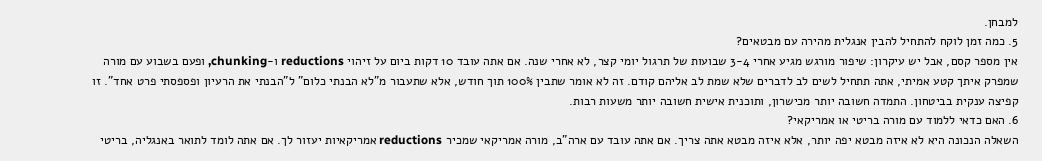למבחן.
5. כמה זמן לוקח להתחיל להבין אנגלית מהירה עם מבטאים?
אין מספר קסם, אבל יש עיקרון: שיפור מורגש מגיע אחרי 3-4 שבועות של תרגול יומי קצר, לא אחרי שנה. אם אתה עובד 10 דקות ביום על זיהוי reductions ו-chunking, ופעם בשבוע עם מורה שמפרק איתך קטע אמיתי, אתה תתחיל לשים לב לדברים שלא שמת לב אליהם קודם. זה לא אומר שתבין 100% תוך חודש, אלא שתעבור מ"לא הבנתי כלום" ל"הבנתי את הרעיון ופספסתי פרט אחד". זו קפיצה ענקית בביטחון. התמדה חשובה יותר מכישרון, ותוכנית אישית חשובה יותר משעות רבות.
6. האם כדאי ללמוד עם מורה בריטי או אמריקאי?
השאלה הנכונה היא לא איזה מבטא יפה יותר, אלא איזה מבטא אתה צריך. אם אתה עובד עם ארה"ב, מורה אמריקאי שמכיר reductions אמריקאיות יעזור לך. אם אתה לומד לתואר באנגליה, בריטי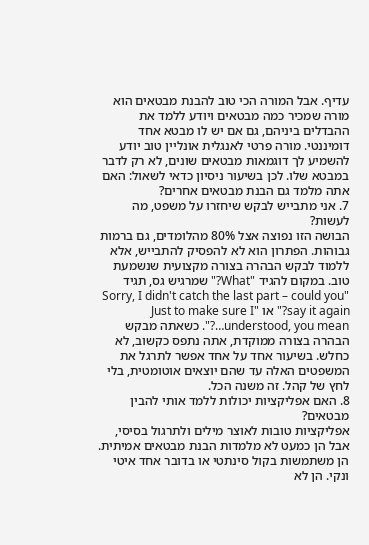עדיף. אבל המורה הכי טוב להבנת מבטאים הוא מורה שמכיר כמה מבטאים ויודע ללמד את ההבדלים ביניהם, גם אם יש לו מבטא אחד דומיננטי. מורה פרטי לאנגלית אונליין טוב יודע להשמיע לך דוגמאות מבטאים שונים, לא רק לדבר במבטא שלו. לכן בשיעור ניסיון כדאי לשאול: האם אתה מלמד גם הבנת מבטאים אחרים?
7. אני מתבייש לבקש שיחזרו על משפט, מה לעשות?
הבושה הזו נפוצה אצל 80% מהלומדים, גם ברמות גבוהות. הפתרון הוא לא להפסיק להתבייש, אלא ללמוד לבקש הבהרה בצורה מקצועית שנשמעת טוב. במקום להגיד "What?" שמרגיש גס, תגיד "Sorry, I didn't catch the last part – could you say it again?" או "Just to make sure I understood, you mean…?". כשאתה מבקש הבהרה בצורה ממוקדת, אתה נתפס כקשוב, לא כחלש. בשיעור אחד על אחד אפשר לתרגל את המשפטים האלה עד שהם יוצאים אוטומטית, בלי לחץ של קהל. זה משנה הכל.
8. האם אפליקציות יכולות ללמד אותי להבין מבטאים?
אפליקציות טובות לאוצר מילים ולתרגול בסיסי, אבל הן כמעט לא מלמדות הבנת מבטאים אמיתית. הן משתמשות בקול סינתטי או בדובר אחד איטי ונקי. הן לא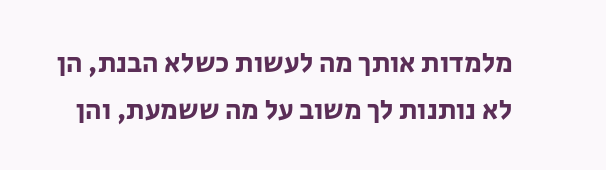מלמדות אותך מה לעשות כשלא הבנת, הן לא נותנות לך משוב על מה ששמעת, והן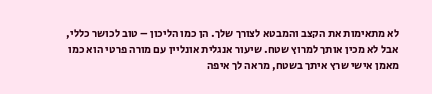לא מתאימות את הקצב והמבטא לצורך שלך. הן כמו הליכון – טוב לכושר כללי, אבל לא מכין אותך למרוץ שטח. שיעור אנגלית אונליין עם מורה פרטי הוא כמו מאמן אישי שרץ איתך בשטח, מראה לך איפה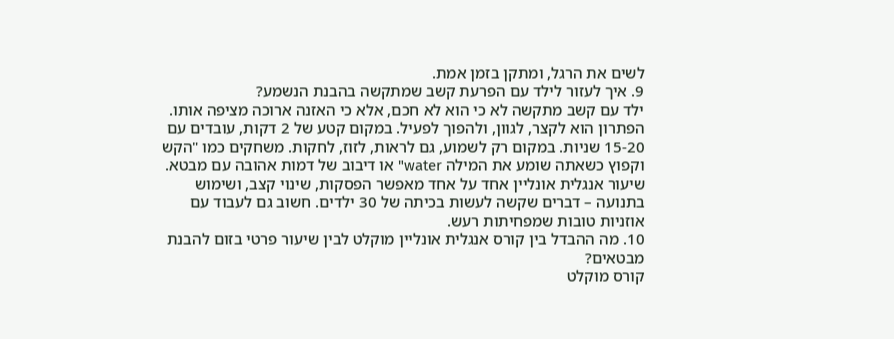לשים את הרגל, ומתקן בזמן אמת.
9. איך לעזור לילד עם הפרעת קשב שמתקשה בהבנת הנשמע?
ילד עם קשב מתקשה לא כי הוא לא חכם, אלא כי האזנה ארוכה מציפה אותו. הפתרון הוא לקצר, לגוון, ולהפוך לפעיל. במקום קטע של 2 דקות, עובדים עם 15-20 שניות. במקום רק לשמוע, גם לראות, לזוז, לחקות. משחקים כמו "הקש וקפוץ כשאתה שומע את המילה water" או דיבוב של דמות אהובה עם מבטא. שיעור אנגלית אונליין אחד על אחד מאפשר הפסקות, שינוי קצב, ושימוש בתנועה – דברים שקשה לעשות בכיתה של 30 ילדים. חשוב גם לעבוד עם אוזניות טובות שמפחיתות רעש.
10. מה ההבדל בין קורס אנגלית אונליין מוקלט לבין שיעור פרטי בזום להבנת מבטאים?
קורס מוקלט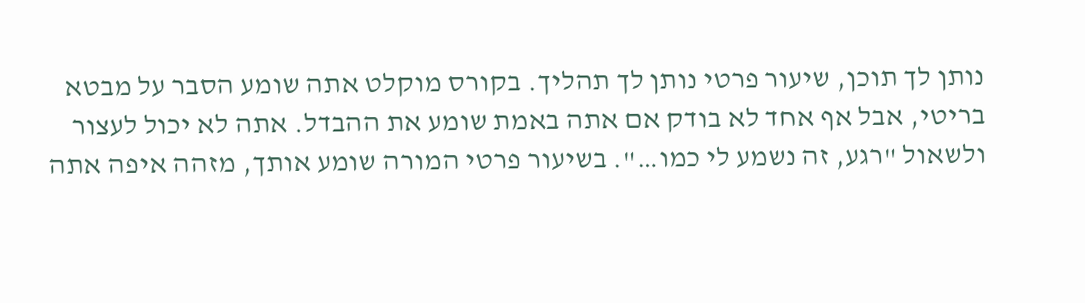נותן לך תוכן, שיעור פרטי נותן לך תהליך. בקורס מוקלט אתה שומע הסבר על מבטא בריטי, אבל אף אחד לא בודק אם אתה באמת שומע את ההבדל. אתה לא יכול לעצור ולשאול "רגע, זה נשמע לי כמו…". בשיעור פרטי המורה שומע אותך, מזהה איפה אתה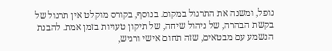נופל, ומשנה את התרגול במקום. בנוסף, בקורס מוקלט אין תרגול של בקשת הבהרה, של ניהול שיחה, של תיקון טעויות בזמן אמת. להבנת הנשמע עם מבטאים, שזה תחום אישי ורגיש,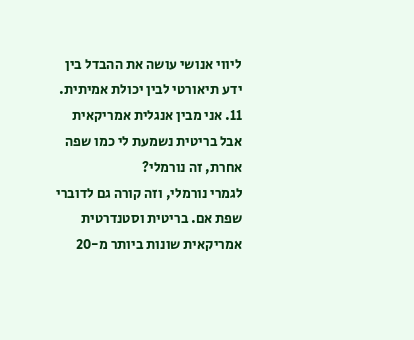ליווי אנושי עושה את ההבדל בין ידע תיאורטי לבין יכולת אמיתית.
11. אני מבין אנגלית אמריקאית אבל בריטית נשמעת לי כמו שפה אחרת, זה נורמלי?
לגמרי נורמלי, וזה קורה גם לדוברי שפת אם. בריטית וסטנדרטית אמריקאית שונות ביותר מ-20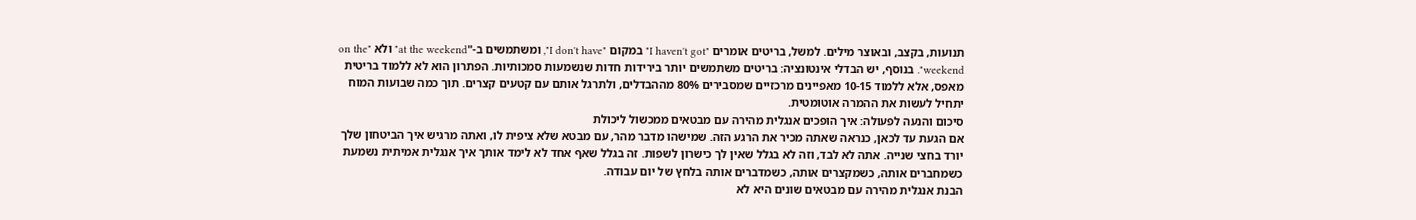תנועות, בקצב, ובאוצר מילים. למשל, בריטים אומרים "I haven't got" במקום "I don't have", ומשתמשים ב-"at the weekend" ולא "on the weekend". בנוסף, יש הבדלי אינטונציה: בריטים משתמשים יותר בירידות חדות שנשמעות סמכותיות. הפתרון הוא לא ללמוד בריטית מאפס, אלא ללמוד 10-15 מאפיינים מרכזיים שמסבירים 80% מההבדלים, ולתרגל אותם עם קטעים קצרים. תוך כמה שבועות המוח יתחיל לעשות את ההמרה אוטומטית.
סיכום והנעה לפעולה: איך הופכים אנגלית מהירה עם מבטאים ממכשול ליכולת
אם הגעת עד לכאן, כנראה שאתה מכיר את הרגע הזה. שמישהו מדבר מהר, עם מבטא שלא ציפית לו, ואתה מרגיש איך הביטחון שלך יורד בחצי שנייה. אתה לא לבד, וזה לא בגלל שאין לך כישרון לשפות. זה בגלל שאף אחד לא לימד אותך איך אנגלית אמיתית נשמעת כשמחברים אותה, כשמקצרים אותה, כשמדברים אותה בלחץ של יום עבודה.
הבנת אנגלית מהירה עם מבטאים שונים היא לא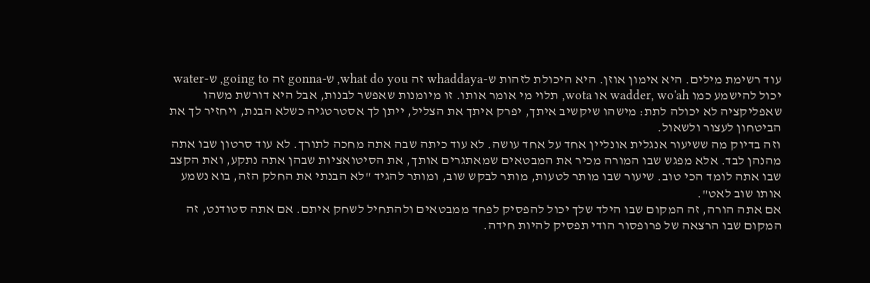עוד רשימת מילים. היא אימון אוזן. היא היכולת לזהות ש-whaddaya זה what do you, ש-gonna זה going to, ש-water יכול להישמע כמו wadder, wo'ah או wota, תלוי מי אומר אותו. זו מיומנות שאפשר לבנות, אבל היא דורשת משהו שאפליקציה לא יכולה לתת: מישהו שיקשיב איתך, יפרק איתך את הצליל, ייתן לך אסטרטגיה כשלא הבנת, ויחזיר לך את הביטחון לעצור ולשאול.
וזה בדיוק מה ששיעור אנגלית אונליין אחד על אחד עושה. לא עוד כיתה שבה אתה מחכה לתורך. לא עוד סרטון שבו אתה מהנהן לבד. אלא מפגש שבו המורה מכיר את המבטאים שמאתגרים אותך, את הסיטואציות שבהן אתה נתקע, ואת הקצב שבו אתה לומד הכי טוב. שיעור שבו מותר לטעות, מותר לבקש שוב, ומותר להגיד "לא הבנתי את החלק הזה, בוא נשמע אותו שוב לאט".
אם אתה הורה, זה המקום שבו הילד שלך יכול להפסיק לפחד ממבטאים ולהתחיל לשחק איתם. אם אתה סטודנט, זה המקום שבו הרצאה של פרופסור הודי תפסיק להיות חידה.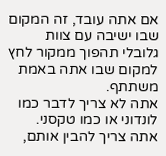אם אתה עובד, זה המקום שבו ישיבה עם צוות גלובלי תהפוך ממקור לחץ למקום שבו אתה באמת משתתף.
אתה לא צריך לדבר כמו לונדוני או כמו טקסני. אתה צריך להבין אותם,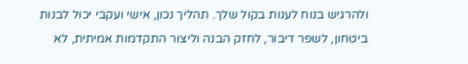ולהרגיש בנוח לענות בקול שלך. תהליך נכון, אישי ועקבי יכול לבנות ביטחון, לשפר דיבור, לחזק הבנה וליצור התקדמות אמיתית, לא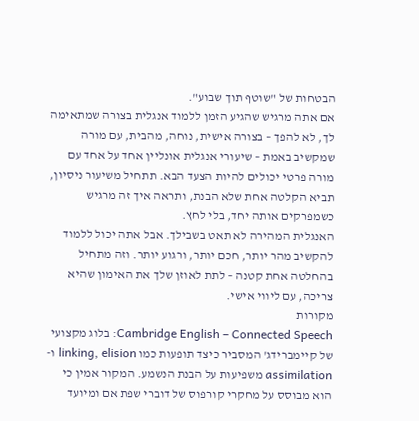הבטחות של "שוטף תוך שבוע".
אם אתה מרגיש שהגיע הזמן ללמוד אנגלית בצורה שמתאימה לך, לא להפך – בצורה אישית, נוחה, מהבית, עם מורה שמקשיב באמת – שיעורי אנגלית אונליין אחד על אחד עם מורה פרטי יכולים להיות הצעד הבא. תתחיל משיעור ניסיון, תביא הקלטה אחת שלא הבנת, ותראה איך זה מרגיש כשמפרקים אותה יחד, בלי לחץ.
האנגלית המהירה לא תאט בשבילך. אבל אתה יכול ללמוד להקשיב מהר יותר, חכם יותר, ורגוע יותר. וזה מתחיל בהחלטה אחת קטנה – לתת לאוזן שלך את האימון שהיא צריכה, עם ליווי אישי.
מקורות
Cambridge English – Connected Speech: בלוג מקצועי של קיימברידג' המסביר כיצד תופעות כמו linking, elision ו-assimilation משפיעות על הבנת הנשמע. המקור אמין כי הוא מבוסס על מחקרי קורפוס של דוברי שפת אם ומיועד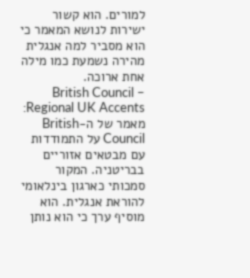למורים. הוא קשור ישירות לנושא המאמר כי הוא מסביר למה אנגלית מהירה נשמעת כמו מילה אחת ארוכה.
British Council – Regional UK Accents: מאמר של ה-British Council על התמודדות עם מבטאים אזוריים בבריטניה. המקור סמכותי כארגון בינלאומי להוראת אנגלית. הוא מוסיף ערך כי הוא נותן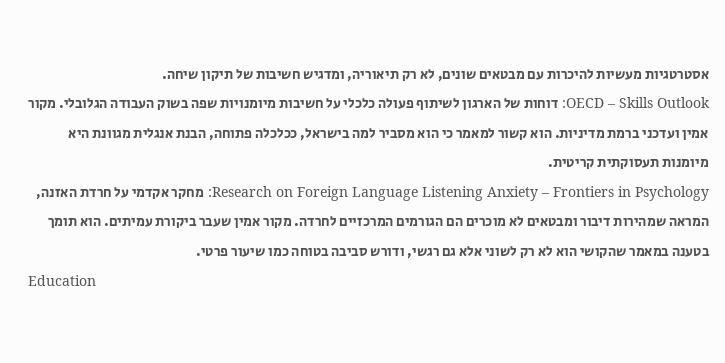אסטרטגיות מעשיות להיכרות עם מבטאים שונים, לא רק תיאוריה, ומדגיש חשיבות של תיקון שיחה.
OECD – Skills Outlook: דוחות של הארגון לשיתוף פעולה כלכלי על חשיבות מיומנויות שפה בשוק העבודה הגלובלי. מקור אמין ועדכני ברמת מדיניות. הוא קשור למאמר כי הוא מסביר למה בישראל, ככלכלה פתוחה, הבנת אנגלית מגוונת היא מיומנות תעסוקתית קריטית.
Research on Foreign Language Listening Anxiety – Frontiers in Psychology: מחקר אקדמי על חרדת האזנה, המראה שמהירות דיבור ומבטאים לא מוכרים הם הגורמים המרכזיים לחרדה. מקור אמין שעבר ביקורת עמיתים. הוא תומך בטענה במאמר שהקושי הוא לא רק לשוני אלא גם רגשי, ודורש סביבה בטוחה כמו שיעור פרטי.
Education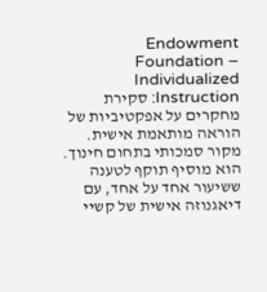Endowment Foundation – Individualized Instruction: סקירת מחקרים על אפקטיביות של הוראה מותאמת אישית. מקור סמכותי בתחום חינוך. הוא מוסיף תוקף לטענה ששיעור אחד על אחד, עם דיאגנוזה אישית של קשיי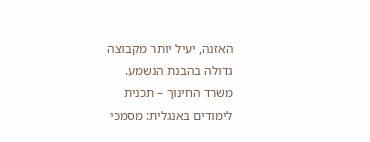האזנה, יעיל יותר מקבוצה גדולה בהבנת הנשמע.
משרד החינוך – תכנית לימודים באנגלית: מסמכי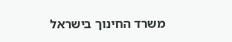משרד החינוך בישראל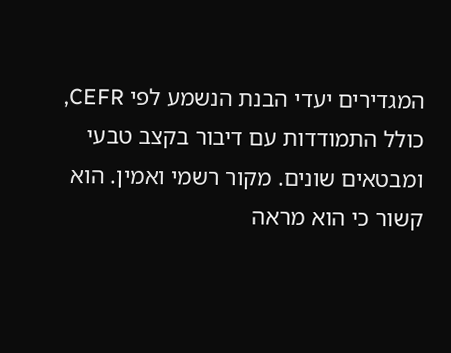המגדירים יעדי הבנת הנשמע לפי CEFR, כולל התמודדות עם דיבור בקצב טבעי ומבטאים שונים. מקור רשמי ואמין. הוא קשור כי הוא מראה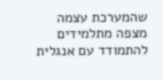שהמערכת עצמה מצפה מתלמידים להתמודד עם אנגלית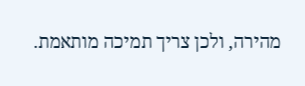מהירה, ולכן צריך תמיכה מותאמת.